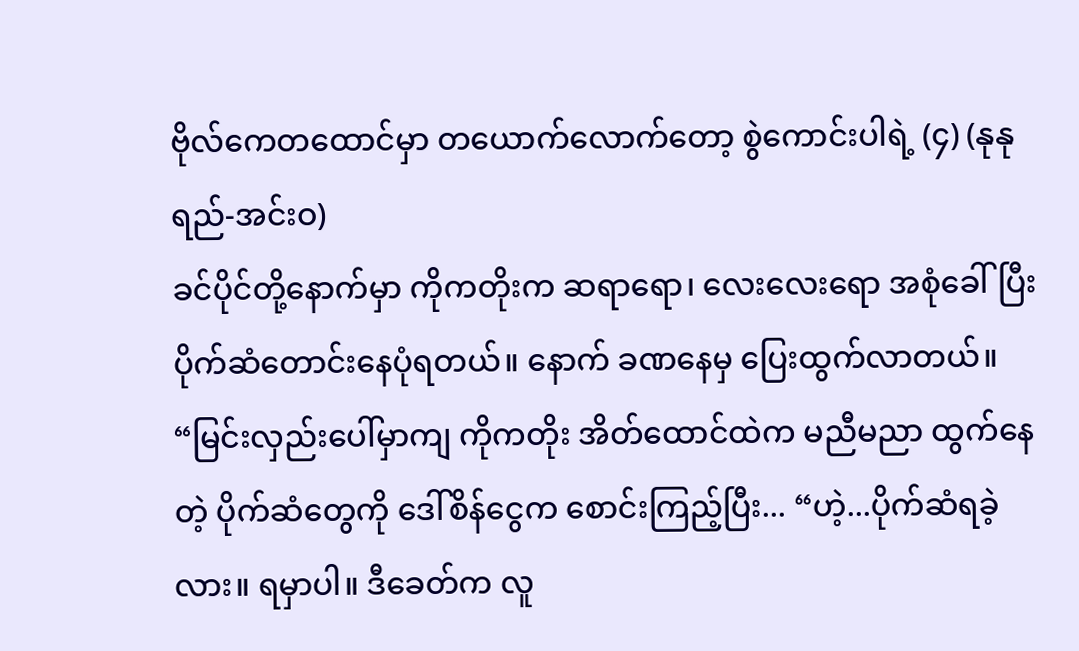ဗိုလ်ကေတထောင်မှာ တယောက်လောက်တော့ စွဲကောင်းပါရဲ့ (၄) (နုနုရည်-အင်းဝ)
ခင်ပိုင်တို့နောက်မှာ ကိုကတိုးက ဆရာရော၊ လေးလေးရော အစုံခေါ်ပြီး ပိုက်ဆံတောင်းနေပုံရတယ်။ နောက် ခဏနေမှ ပြေးထွက်လာတယ်။
“မြင်းလှည်းပေါ်မှာကျ ကိုကတိုး အိတ်ထောင်ထဲက မညီမညာ ထွက်နေတဲ့ ပိုက်ဆံတွေကို ဒေါ်စိန်ငွေက စောင်းကြည့်ပြီး... “ဟဲ့...ပိုက်ဆံရခဲ့လား။ ရမှာပါ။ ဒီခေတ်က လူ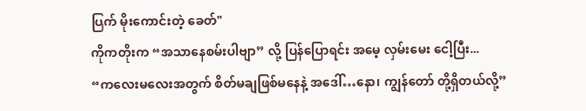ပြက် မိုးကောင်းတဲ့ ခေတ်"
ကိုကတိုးက “အသာနေစမ်းပါဗျာ” လို့ ပြန်ပြောရင်း အမေ့ လှမ်းမေး ငေါ့ပြီး...
“ကလေးမလေးအတွက် စိတ်မချဖြစ်မနေနဲ့ အဒေါ်…နော၊ ကျွန်တော် တို့ရှိတယ်လို့”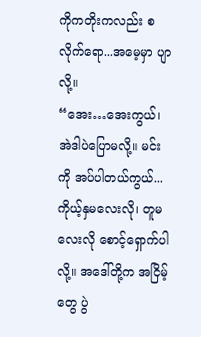ကိုကတိုးကလည်း စလိုက်ရော...အမေ့မှာ ပျာလို့။
“အေး…အေးကွယ်၊ အဲဒါပဲပြောမလို့။ မင်းကို အပ်ပါတယ်ကွယ်... ကိုယ့်နှမလေးလို၊ တူမလေးလို စောင့်ရှောက်ပါလို့။ အဒေါ်တို့က အငြိမ့်တွေ ပွဲ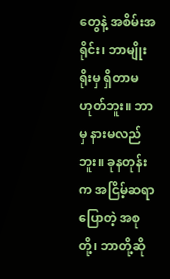တွေနဲ့ အစိမ်းအရိုင်း၊ ဘာမျိုးရိုးမှ ရှိတာမဟုတ်ဘူး။ ဘာမှ နားမလည် ဘူး။ ခုနတုန်းက အငြိမ့်ဆရာပြောတဲ့ အစုတို့၊ ဘာတို့ဆို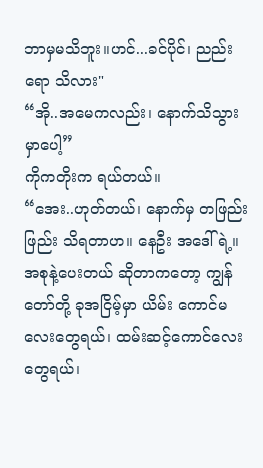ဘာမှမသိဘူး။ဟင်...ခင်ပိုင်၊ ညည်းရော သိလား"
“အို..အမေကလည်း၊ နောက်သိသွားမှာပေါ့”
ကိုကတိုးက ရယ်တယ်။
“အေး..ဟုတ်တယ်၊ နောက်မှ တဖြည်းဖြည်း သိရတာဟ။ နေဦး အဒေါ်ရဲ့။ အစုနဲ့ပေးတယ် ဆိုတာကတော့ ကျွန်တော်တို့ ခုအငြိမ့်မှာ ယိမ်း ကောင်မလေးတွေရယ်၊ ထမ်းဆင့်ကောင်လေးတွေရယ်၊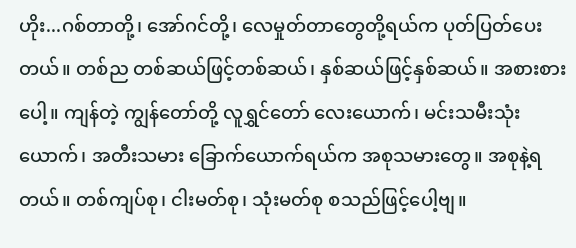ဟိုး...ဂစ်တာတို့၊ အော်ဂင်တို့၊ လေမှုတ်တာတွေတို့ရယ်က ပုတ်ပြတ်ပေးတယ်။ တစ်ည တစ်ဆယ်ဖြင့်တစ်ဆယ်၊ နှစ်ဆယ်ဖြင့်နှစ်ဆယ်။ အစားစားပေါ့။ ကျန်တဲ့ ကျွန်တော်တို့ လူရွှင်တော် လေးယောက်၊ မင်းသမီးသုံးယောက်၊ အတီးသမား ခြောက်ယောက်ရယ်က အစုသမားတွေ။ အစုနဲ့ရတယ်။ တစ်ကျပ်စု၊ ငါးမတ်စု၊ သုံးမတ်စု စသည်ဖြင့်ပေါ့ဗျ။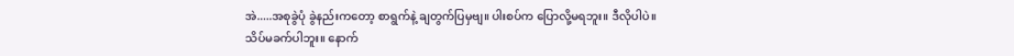အဲ.....အစုခွဲပုံ ခွဲနည်းကတော့ စာရွက်နဲ့ ချတွက်ပြမှဗျ။ ပါးစပ်က ပြောလို့မရဘူး။ ဒီလိုပါပဲ။ သိပ်မခက်ပါဘူး။ နောက်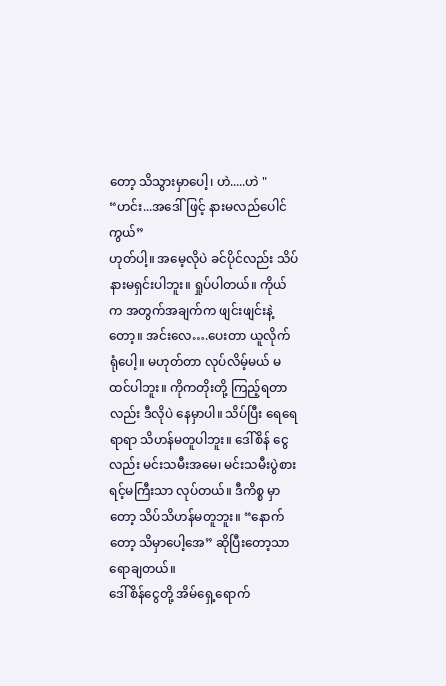တော့ သိသွားမှာပေါ့၊ ဟဲ.....ဟဲ "
“ဟင်း...အဒေါ်ဖြင့် နားမလည်ပေါင်ကွယ်”
ဟုတ်ပါ့။ အမေ့လိုပဲ ခင်ပိုင်လည်း သိပ်နားမရှင်းပါဘူး။ ရှုပ်ပါတယ်။ ကိုယ်က အတွက်အချက်က ဖျင်းဖျင်းနဲ့တော့။ အင်းလေ….ပေးတာ ယူလိုက် ရုံပေါ့။ မဟုတ်တာ လုပ်လိမ့်မယ် မထင်ပါဘူး။ ကိုကတိုးတို့ ကြည့်ရတာ လည်း ဒီလိုပဲ နေမှာပါ။ သိပ်ပြီး ရေရေရာရာ သိဟန်မတူပါဘူး။ ဒေါ်စိန် ငွေလည်း မင်းသမီးအမေ၊ မင်းသမီးပွဲစား ရင့်မကြီးသာ လုပ်တယ်။ ဒီကိစ္စ မှာတော့ သိပ်သိဟန်မတူဘူး။ “နောက်တော့ သိမှာပေါ့အေ” ဆိုပြီးတော့သာ ရောချတယ်။
ဒေါ်စိန်ငွေတို့ အိမ်ရှေ့ရောက်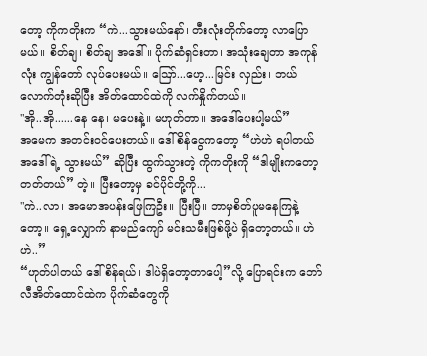တော့ ကိုကတိုးက “ကဲ...သွားမယ်နော်၊ တီးလုံးတိုက်တော့ လာပြောမယ်။ စိတ်ချ၊ စိတ်ချ အဒေါ်။ ပိုက်ဆံရှင်းတာ၊ အသုံးချေတာ အကုန်လုံး ကျွန်တော် လုပ်ပေးမယ်။ ဪ...ဟေ့...မြင်း လှည်း၊ ဘယ်လောက်တုံးဆိုပြီး အိတ်ထောင်ထဲကို လက်နှိုက်တယ်။
"အို..အို......နေ နေ၊ မပေးနဲ့။ မဟုတ်တာ။ အဒေါ်ပေးပါ့မယ်”
အမေက အတင်းဝင်ပေးတယ်။ ဒေါ်စိန်ငွေကတော့ “ဟဲဟဲ ရပါတယ် အဒေါ်ရဲ့ သွားမယ်” ဆိုပြီး ထွက်သွားတဲ့ ကိုကတိုးကို “ဒါမျိုးကတော့ တတ်တယ်” တဲ့။ ပြီးတော့မှ ခင်ပိုင်တို့ကို...
"ကဲ..လာ၊ အမောအပန်းဖြေကြဦး။ ပြီးပြီ။ ဘာမှစိတ်ပူမနေကြနဲ့တော့။ ရှေ့လျှောက် နာမည်ကျော် မင်းသမီးဖြစ်ဖို့ပဲ ရှိတော့တယ်။ ဟဲ ဟဲ..”
“ဟုတ်ပါတယ် ဒေါ်စိန်ရယ်၊ ဒါပဲရှိတော့တာပေါ့”လို့ ပြောရင်းက ဘော်လီအိတ်ထောင်ထဲက ပိုက်ဆံတွေကို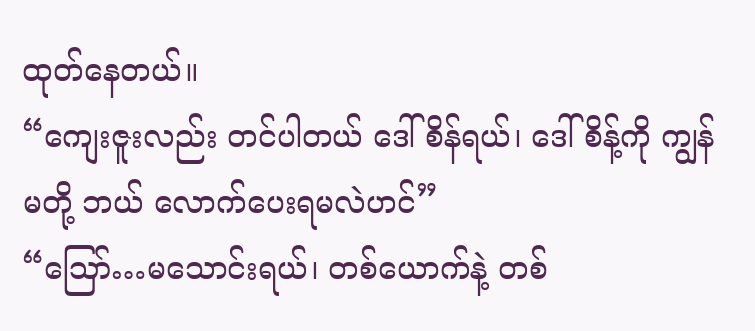ထုတ်နေတယ်။
“ကျေးဇူးလည်း တင်ပါတယ် ဒေါ်စိန်ရယ်၊ ဒေါ်စိန့်ကို ကျွန်မတို့ ဘယ် လောက်ပေးရမလဲဟင်”
“ဪ…မသောင်းရယ်၊ တစ်ယောက်နဲ့ တစ်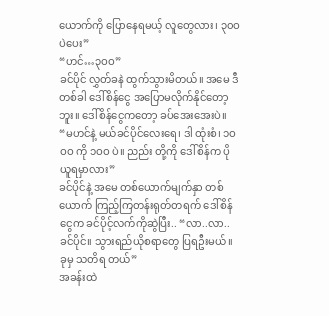ယောက်ကို ပြောနေရမယ့် လူတွေလား၊ ၃၀ဝ ပဲပေး”
“ဟင်…၃ဝဝ”
ခင်ပိုင် လွှတ်ခနဲ ထွက်သွားမိတယ်။ အမေ ဒီတစ်ခါ ဒေါ်စိန်ငွေ အပြောမလိုက်နိုင်တော့ဘူး။ ဒေါ်စိန်ငွေကတော့ ခပ်အေးအေးပဲ။
“မဟင်နဲ့ မယ်ခင်ပိုင်လေးရေ၊ ဒါ ထုံးစံ၊ ၁ဝဝဝ ကို ၁ဝဝ ပဲ။ ညည်း တို့ကို ဒေါ်စိန်က ပိုယူရမှာလား”
ခင်ပိုင်နဲ့ အမေ တစ်ယောက်မျက်နှာ တစ်ယောက် ကြည့်ကြတန်းရုတ်တရက် ဒေါ်စိန်ငွေက ခင်ပိုင့်လက်ကိုဆွဲပြီး.. “လာ..လာ..ခင်ပိုင်။ သွားရည်ယိုစရာတွေ ပြရဦးမယ်။ ခုမှ သတိရ တယ်”
အခန်းထဲ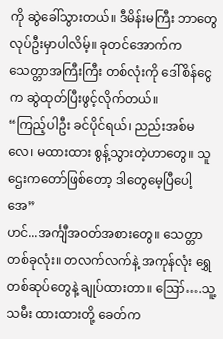ကို ဆွဲခေါ်သွားတယ်။ ဒီမိန်းမကြီး ဘာတွေလုပ်ဦးမှာပါလိမ့်။ ခုတင်အောက်က သေတ္တာအကြီးကြီး တစ်လုံးကို ဒေါ်စိန်ငွေက ဆွဲထုတ်ပြီးဖွင့်လိုက်တယ်။
“ကြည့်ပါဦး ခင်ပိုင်ရယ်၊ ညည်းအစ်မလေ၊ မထားထား စွန့်သွားတဲ့ဟာတွေ။ သူဌေးကတော်ဖြစ်တော့ ဒါတွေမေ့ပြီပေါ့အေ”
ဟင်...အင်္ကျီအဝတ်အစားတွေ။ သေတ္တာတစ်ခုလုံး။ တလက်လက်နဲ့ အကုန်လုံး ရွှေတစ်ဆုပ်တွေနဲ့ ချုပ်ထားတာ။ ဪ….သူ့သမီး ထားထားတို့ ခေတ်က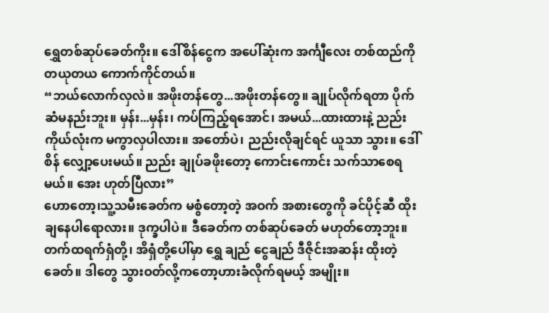ရွှေတစ်ဆုပ်ခေတ်ကိုး။ ဒေါ်စိန်ငွေက အပေါ်ဆုံးက အင်္ကျီလေး တစ်ထည်ကို တယုတယ ကောက်ကိုင်တယ်။
“ဘယ်လောက်လှလဲ။ အဖိုးတန်တွေ...အဖိုးတန်တွေ။ ချုပ်လိုက်ရတာ ပိုက်ဆံမနည်းဘူး။ မှန်း...မှန်း၊ ကပ်ကြည့်ရအောင်၊ အမယ်...ထားထားနဲ့ ညည်းကိုယ်လုံးက မကွာလှပါလား။ အတော်ပဲ၊ ညည်းလိုချင်ရင် ယူသာ သွား။ ဒေါ်စိန် လျှော့ပေးမယ်။ ညည်း ချုပ်ခဖိုးတော့ ကောင်းကောင်း သက်သာစေရမယ်။ အေး ဟုတ်ပြီလား”
ဟောတော့၊သူ့သမီးခေတ်က မစွံတော့တဲ့ အဝက် အစားတွေကို ခင်ပိုင့်ဆီ ထိုးချနေပါရောလား။ ဒုက္ခပါပဲ။ ဒီခေတ်က တစ်ဆုပ်ခေတ် မဟုတ်တော့ဘူး။ တက်ထရက်ရှံတို့၊ အိရှံတို့ပေါ်မှာ ရွှေ ချည် ငွေချည် ဒီဇိုင်းအဆန်း ထိုးတဲ့ခေတ်။ ဒါတွေ သွားဝတ်လို့ကတော့ဟားခံလိုက်ရမယ့် အမျိုး။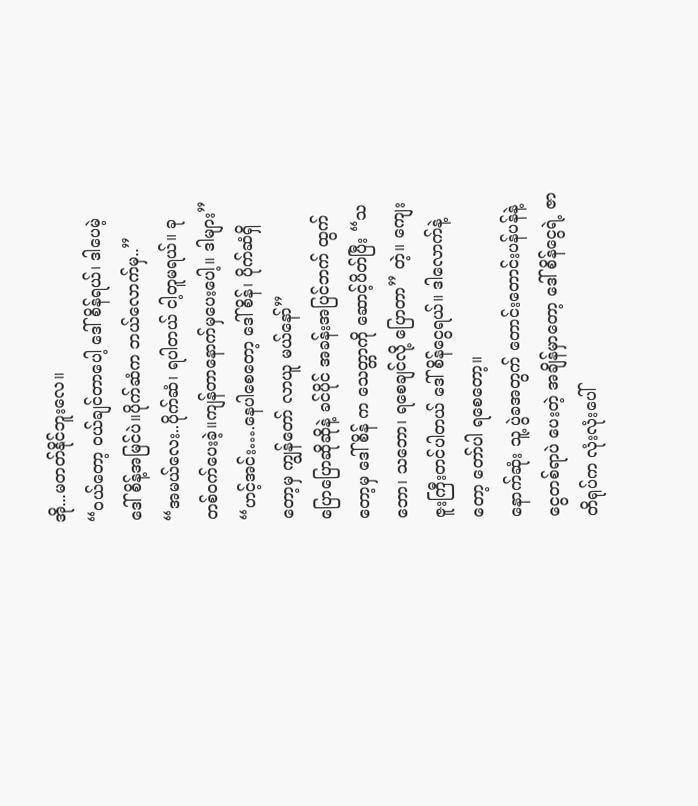အို...မတတ်နိုင်ဘူးလေ။
“ဝယ်တော့ ဝယ်ချင်တာပေါ့ ဒေါ်စိန်ရယ်၊ ဒါပေမဲ့ ဒေါ်စိန့်အမြင်ပဲ။ပိုက်ဆံက ဘယ်လောက်မှ..”
“အမယ်လေး..ပိုက်ဆံ၊ ရပါတယ် ငါ့တူမရယ်။ ခု တစ်ဝက်ပေးခဲ့။ကျန်တာနောက်မှပေးပေါ့။ ဒါများ”
“ဟင့်အင်း….နေပါစေတော့ ဒေါ်စိန်၊ ပိုက်ဆံရှိတော့မှ ကျွန်တော် လာယူ မယ်နော်”
ပြောပြောဆိုဆိုနဲ့ ခင်ပိုင် အခန်းအပြင်ဘက် ထွက်တော့မှ ဒေါ်စိန် က သေတ္တာကို ဆောင့်ပိတ်ပြီး “သဘော၊ သဘော၊ ရစေချင်လို့ ပြောတာ” တဲ့။ ကျေးဇူးကြီးတင်ပါတယ် ဒေါ်စိန်ငွေရယ်။ ဒါလောက်နဲ့တော့ တော်ပါ ရစေတော့။
နောက်ဆုံး သူ့ ပွဲခအတွက် တောင်းတောင်းပန်ပန်နဲ့ ငွေတစ်ရာပဲ ပေးတဲ့ အချိန်မှာတော့ ဒေါ်စိန်ငွေရဲ့ ဇာတိရုပ်က လုံးလုံးပေါ်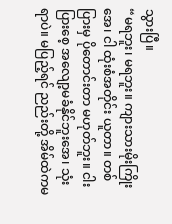သွားပြီ။
“မရဘူး၊ မရဘူး။ ကျားသားမိုးကြိုးအေ၊ ငါ ထုံးစံအတိုင်း ယူတာ။ တစ်ပြားမှ ပိုတောင်းတာ မဟုတ်ဘူး။ ငါးပြားစေ့ အလျော့မခံနိုင်ဘူးအေ၊ သုံးရာပဲ။ မပြည့်ရင် ညည်းတို့ အိမ်ထဲကမ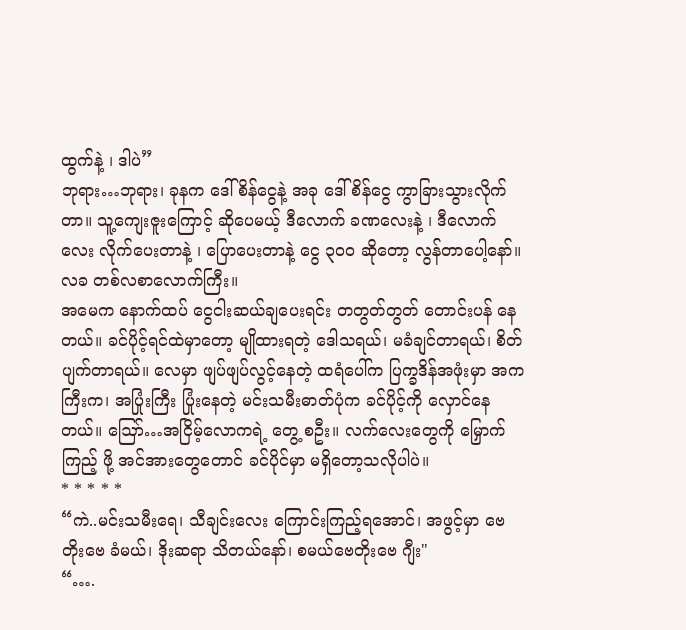ထွက်နဲ့ ၊ ဒါပဲ”
ဘုရား…ဘုရား၊ ခုနက ဒေါ်စိန်ငွေနဲ့ အခု ဒေါ်စိန်ငွေ ကွာခြားသွားလိုက် တာ။ သူ့ကျေးဇူးကြောင့် ဆိုပေမယ့် ဒီလောက် ခဏလေးနဲ့ ၊ ဒီလောက်လေး လိုက်ပေးတာနဲ့ ၊ ပြောပေးတာနဲ့ ငွေ ၃၀၀ ဆိုတော့ လွန်တာပေါ့နော်။ လခ တစ်လစာလောက်ကြီး။
အမေက နောက်ထပ် ငွေငါးဆယ်ချပေးရင်း တတွတ်တွတ် တောင်းပန် နေတယ်။ ခင်ပိုင့်ရင်ထဲမှာတော့ မျိုထားရတဲ့ ဒေါသရယ်၊ မခံချင်တာရယ်၊ စိတ်ပျက်တာရယ်။ လေမှာ ဖျပ်ဖျပ်လွင့်နေတဲ့ ထရံပေါ်က ပြက္ခဒိန်အဖုံးမှာ အကကြီးက၊ အပြုံးကြီး ပြုံးနေတဲ့ မင်းသမီးဓာတ်ပုံက ခင်ပိုင့်ကို လှောင်နေ တယ်။ ဪ…အငြိမ့်လောကရဲ့ တွေ့ စဦး။ လက်လေးတွေကို မြှောက်ကြည့် ဖို့ အင်အားတွေတောင် ခင်ပိုင်မှာ မရှိတော့သလိုပါပဲ။
* * * * *
“ကဲ..မင်းသမီးရေ၊ သီချင်းလေး ကြောင်းကြည့်ရအောင်၊ အဖွင့်မှာ ဗေတိုးဗေ ခံမယ်၊ ဒိုးဆရာ သိတယ်နော်၊ စမယ်ဗေတိုးဗေ ဂျီး"
“….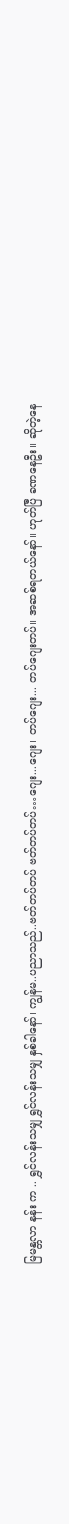မြမန္တလာ နန်း က .. ရွှင်လန်းသမျှ ရွှင်လန်းသမျှ နှစ်ခါနော်၊ ကျွန်မ..ပညာသည်..ဗတ်တပ်တပ် ဗတ်တပ်တပ်…ဂျေး...ဂျေး၊ တပ်ဂျေး... တပ်ဂျေးတပ်။ အဆစ်ရတယ်နော်။ ဟုတ်ပြီ ခဏနေဦး။ ဆိုတဲ့နေ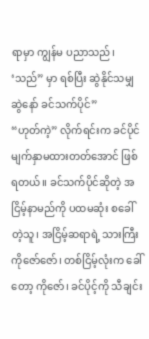ရာမှာ ကျွန်မ ပညာသည်၊ ‘သည်” မှာ ရစ်ပြီး ဆွဲနိုင်သမျှ ဆွဲနော် ခင်သက်ပိုင်”
“ဟုတ်ကဲ့” လိုက်ရင်းက ခင်ပိုင် မျက်နှာမထားတတ်အောင် ဖြစ်ရတယ်။ ခင်သက်ပိုင်ဆိုတဲ့ အငြိမ့်နာမည်ကို ပထမဆုံး စခေါ်တဲ့သူ၊ အငြိမ့်ဆရာရဲ့ သားကြီး ကိုဇော်ဇော်၊ တစ်ငြိမ့်လုံးက ခေါ်တော့ ကိုဇော်၊ ခင်ပိုင့်ကို သီချင်း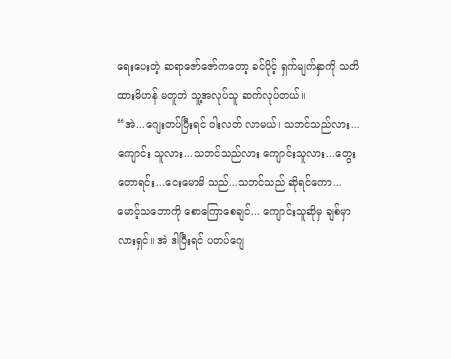ရေးပေးတဲ့ ဆရာဇော်ဇော်ကတော့ ခင်ပိုင့် ရှက်မျက်နှာကို သတိထားမိဟန် မတူဘဲ သူ့အလုပ်သူ ဆက်လုပ်တယ်။
“အဲ...ဂျေးတပ်ပြီးရင် ဝါးလတ် လာမယ်၊ သဘင်သည်လား...ကျောင်း သူလား...သဘင်သည်လား ကျောင်းသူလား...တွေးတောရင်း...ငေးမောမိ သည်...သဘင်သည် ဆိုရင်ကော...မောင့်သဘောကို စောကြောစေချင်... ကျောင်းသူဆိုမှ ချစ်မှာလားရှင်။ အဲ ဒါပြီးရင် ပတပ်ဂျေ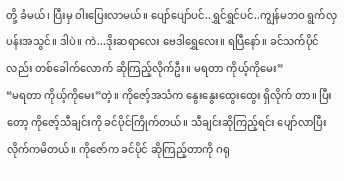တို့ ခံမယ်၊ ပြီးမှ ဝါးပြေးလာမယ်။ ပျော်ပျော်ပင်..ရွှင်ရွှင်ပင်..ကျွန်မဘဝ ရွက်လှပန်းအသွင်။ ဒါပဲ။ ကဲ...ဒိုးဆရာလေး ဗေဒါရွှေလေး။ ရပြီနော်။ ခင်သက်ပိုင်လည်း တစ်ခေါက်လောက် ဆိုကြည့်လိုက်ဦး။ မရတာ ကိုယ့်ကိုမေး”
“မရတာ ကိုယ့်ကိုမေး”တဲ့။ ကိုဇော့်အသံက နွေးနွေးထွေးထွေး ရှိလိုက် တာ။ ပြီးတော့ ကိုဇော့်သီချင်းကို ခင်ပိုင်ကြိုက်တယ်။ သီချင်းဆိုကြည့်ရင်း ပျော်လာပြီး လိုက်ကမိတယ်။ ကိုဇော်က ခင်ပိုင် ဆိုကြည့်တာကို ဂရု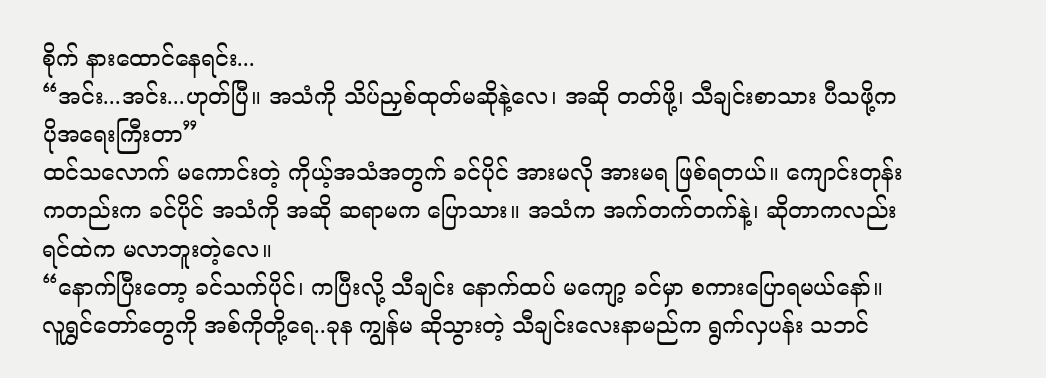စိုက် နားထောင်နေရင်း...
“အင်း...အင်း...ဟုတ်ပြီ။ အသံကို သိပ်ညှစ်ထုတ်မဆိုနဲ့လေ၊ အဆို တတ်ဖို့၊ သီချင်းစာသား ပီသဖို့က ပိုအရေးကြီးတာ”
ထင်သလောက် မကောင်းတဲ့ ကိုယ့်အသံအတွက် ခင်ပိုင် အားမလို အားမရ ဖြစ်ရတယ်။ ကျောင်းတုန်းကတည်းက ခင်ပိုင် အသံကို အဆို ဆရာမက ပြောသား။ အသံက အက်တက်တက်နဲ့၊ ဆိုတာကလည်း ရင်ထဲက မလာဘူးတဲ့လေ။
“နောက်ပြီးတော့ ခင်သက်ပိုင်၊ ကပြီးလို့ သီချင်း နောက်ထပ် မကျော့ ခင်မှာ စကားပြောရမယ်နော်။ လူရွှင်တော်တွေကို အစ်ကိုတို့ရေ..ခုန ကျွန်မ ဆိုသွားတဲ့ သီချင်းလေးနာမည်က ရွက်လှပန်း သဘင်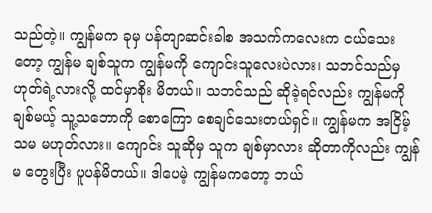သည်တဲ့။ ကျွန်မက ခုမှ ပန်တျာဆင်းခါစ အသက်ကလေးက ငယ်သေးတော့ ကျွန်မ ချစ်သူက ကျွန်မကို ကျောင်းသူလေးပဲလား၊ သဘင်သည်မှ ဟုတ်ရဲ့လားလို့ ထင်မှာစိုး မိတယ်။ သဘင်သည် ဆိုခဲ့ရင်လည်း ကျွန်မကို ချစ်မယ့် သူ့သဘောကို စောကြော စေချင်သေးတယ်ရှင်။ ကျွန်မက အငြိမ့်သမ မဟုတ်လား။ ကျောင်း သူဆိုမှ သူက ချစ်မှာလား ဆိုတာကိုလည်း ကျွန်မ တွေးပြီး ပူပန်မိတယ်။ ဒါပေမဲ့ ကျွန်မကတော့ ဘယ်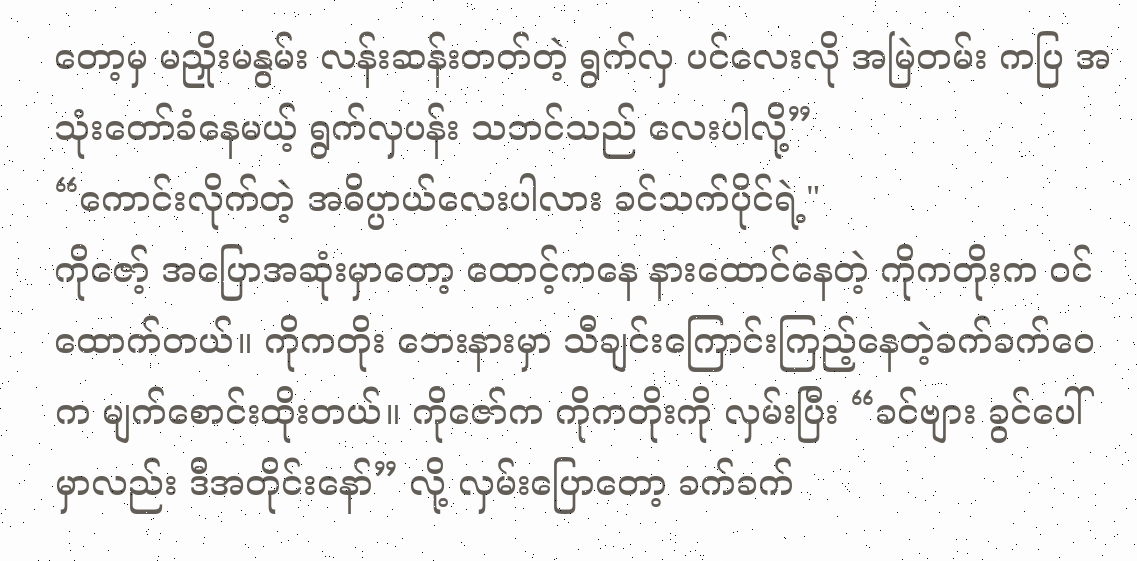တော့မှ မညှိုးမနွမ်း လန်းဆန်းတတ်တဲ့ ရွက်လှ ပင်လေးလို အမြဲတမ်း ကပြ အသုံးတော်ခံနေမယ့် ရွက်လှပန်း သဘင်သည် လေးပါလို့”
“ကောင်းလိုက်တဲ့ အဓိပ္ပာယ်လေးပါလား ခင်သက်ပိုင်ရဲ့"
ကိုဇော့် အပြောအဆုံးမှာတော့ ထောင့်ကနေ နားထောင်နေတဲ့ ကိုကတိုးက ဝင်ထောက်တယ်။ ကိုကတိုး ဘေးနားမှာ သီချင်းကြောင်းကြည့်နေတဲ့ခက်ခက်ဝေက မျက်စောင်းထိုးတယ်။ ကိုဇော်က ကိုကတိုးကို လှမ်းပြီး “ခင်ဗျား ခွင်ပေါ်မှာလည်း ဒီအတိုင်းနော်” လို့ လှမ်းပြောတော့ ခက်ခက်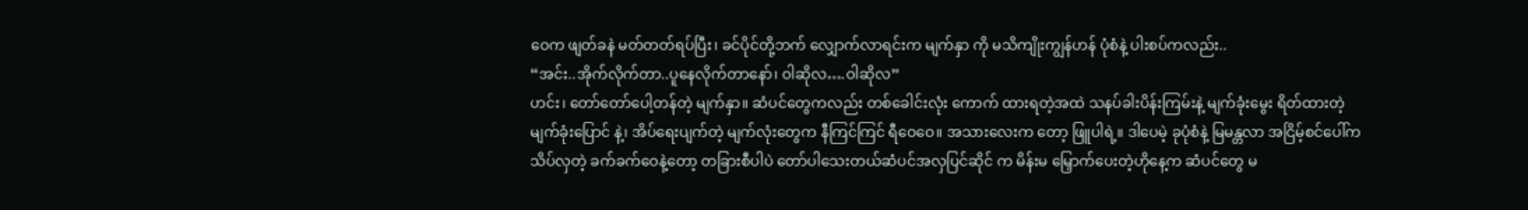ဝေက ဖျတ်ခနဲ မတ်တတ်ရပ်ပြီး၊ ခင်ပိုင်တို့ဘက် လျှောက်လာရင်းက မျက်နှာ ကို မသိကျိုးကျွန်ဟန် ပုံစံနဲ့ ပါးစပ်ကလည်း..
“အင်း..အိုက်လိုက်တာ..ပူနေလိုက်တာနော်၊ ဝါဆိုလ….ဝါဆိုလ”
ဟင်း၊ တော်တော်ပေါ့တန်တဲ့ မျက်နှာ။ ဆံပင်တွေကလည်း တစ်ခေါင်းလုံး ကောက် ထားရတဲ့အထဲ သနပ်ခါးပိန်းကြမ်းနဲ့ မျက်ခုံးမွေး ရိတ်ထားတဲ့ မျက်ခုံးပြောင် နဲ့၊ အိပ်ရေးပျက်တဲ့ မျက်လုံးတွေက နီကြင်ကြင် ရီဝေဝေ။ အသားလေးက တော့ ဖြူပါရဲ့။ ဒါပေမဲ့ ခုပုံစံနဲ့ မြမန္တလာ အငြိမ့်စင်ပေါ်က သိပ်လှတဲ့ ခက်ခက်ဝေနဲ့တော့ တခြားစီပါပဲ တော်ပါသေးတယ်ဆံပင်အလှပြင်ဆိုင် က မိန်းမ မြှောက်ပေးတဲ့ဟိုနေ့က ဆံပင်တွေ မ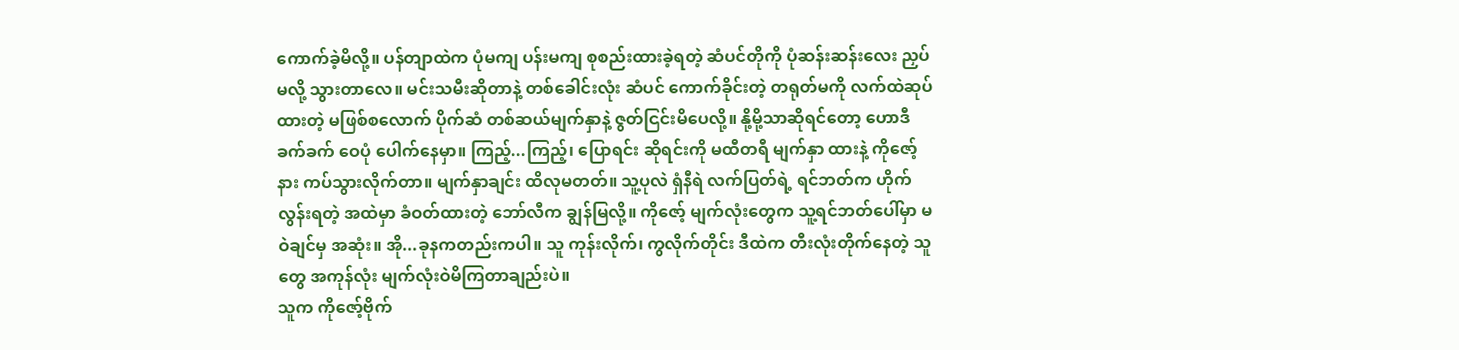ကောက်ခဲ့မိလို့။ ပန်တျာထဲက ပုံမကျ ပန်းမကျ စုစည်းထားခဲ့ရတဲ့ ဆံပင်တိုကို ပုံဆန်းဆန်းလေး ညှပ်မလို့ သွားတာလေ။ မင်းသမီးဆိုတာနဲ့ တစ်ခေါင်းလုံး ဆံပင် ကောက်ခိုင်းတဲ့ တရုတ်မကို လက်ထဲဆုပ်ထားတဲ့ မဖြစ်စလောက် ပိုက်ဆံ တစ်ဆယ်မျက်နှာနဲ့ ဇွတ်ငြင်းမိပေလို့။ နို့မို့သာဆိုရင်တော့ ဟောဒီ ခက်ခက် ဝေပုံ ပေါက်နေမှာ။ ကြည့်...ကြည့်၊ ပြောရင်း ဆိုရင်းကို မထီတရီ မျက်နှာ ထားနဲ့ ကိုဇော့်နား ကပ်သွားလိုက်တာ။ မျက်နှာချင်း ထိလုမတတ်။ သူ့ပုလဲ ရှံနီရဲ လက်ပြတ်ရဲ့ ရင်ဘတ်က ဟိုက်လွန်းရတဲ့ အထဲမှာ ခံဝတ်ထားတဲ့ ဘော်လီက ချွန်မြလို့။ ကိုဇော့် မျက်လုံးတွေက သူ့ရင်ဘတ်ပေါ်မှာ မဝဲချင်မှ အဆုံး။ အို...ခုနကတည်းကပါ။ သူ ကုန်းလိုက်၊ ကွလိုက်တိုင်း ဒီထဲက တီးလုံးတိုက်နေတဲ့ သူတွေ အကုန်လုံး မျက်လုံးဝဲမိကြတာချည်းပဲ။
သူက ကိုဇော့်ဗိုက်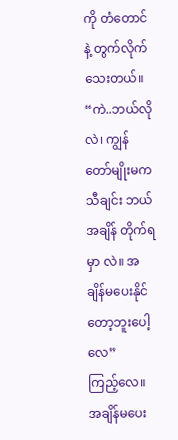ကို တံတောင်နဲ့ တွက်လိုက်သေးတယ်။
“ကဲ..ဘယ်လိုလဲ၊ ကျွန်တော်မျိုးမက သီချင်း ဘယ်အချိန် တိုက်ရမှာ လဲ။ အချိန်မပေးနိုင်တော့ဘူးပေါ့လေ”
ကြည့်လေ။ အချိန်မပေး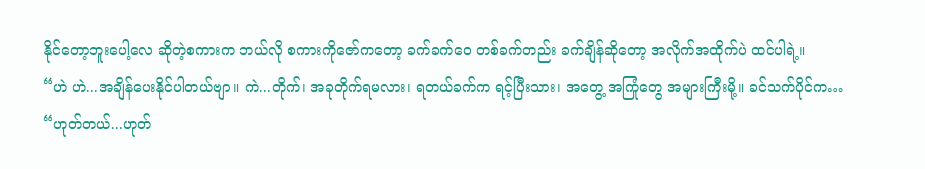နိုင်တော့ဘူးပေါ့လေ ဆိုတဲ့စကားက ဘယ်လို စကားကိုဇော်ကတော့ ခက်ခက်ဝေ တစ်ခက်တည်း ခက်ချိန်ဆိုတော့ အလိုက်အထိုက်ပဲ ထင်ပါရဲ့။
“ဟဲ ဟဲ...အချိန်ပေးနိုင်ပါတယ်ဗျာ။ ကဲ...တိုက်၊ အခုတိုက်ရမလား၊ ရတယ်ခက်က ရင့်ပြီးသား၊ အတွေ့ အကြုံတွေ အများကြီးမို့။ ခင်သက်ပိုင်က…
“ဟုတ်တယ်...ဟုတ်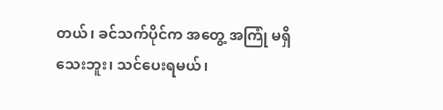တယ်၊ ခင်သက်ပိုင်က အတွေ့ အကြုံ မရှိသေးဘူး၊ သင်ပေးရမယ်၊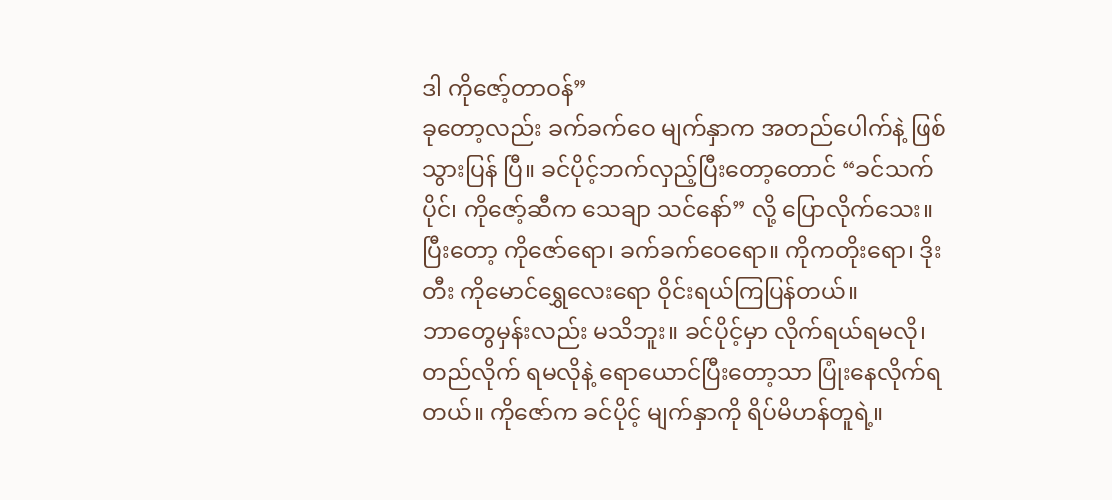ဒါ ကိုဇော့်တာဝန်”
ခုတော့လည်း ခက်ခက်ဝေ မျက်နှာက အတည်ပေါက်နဲ့ ဖြစ်သွားပြန် ပြီ။ ခင်ပိုင့်ဘက်လှည့်ပြီးတော့တောင် “ခင်သက်ပိုင်၊ ကိုဇော့်ဆီက သေချာ သင်နော်” လို့ ပြောလိုက်သေး။ ပြီးတော့ ကိုဇော်ရော၊ ခက်ခက်ဝေရော။ ကိုကတိုးရော၊ ဒိုးတီး ကိုမောင်ရွှေလေးရော ဝိုင်းရယ်ကြပြန်တယ်။
ဘာတွေမှန်းလည်း မသိဘူး။ ခင်ပိုင့်မှာ လိုက်ရယ်ရမလို၊ တည်လိုက် ရမလိုနဲ့ ရောယောင်ပြီးတော့သာ ပြုံးနေလိုက်ရတယ်။ ကိုဇော်က ခင်ပိုင့် မျက်နှာကို ရိပ်မိဟန်တူရဲ့။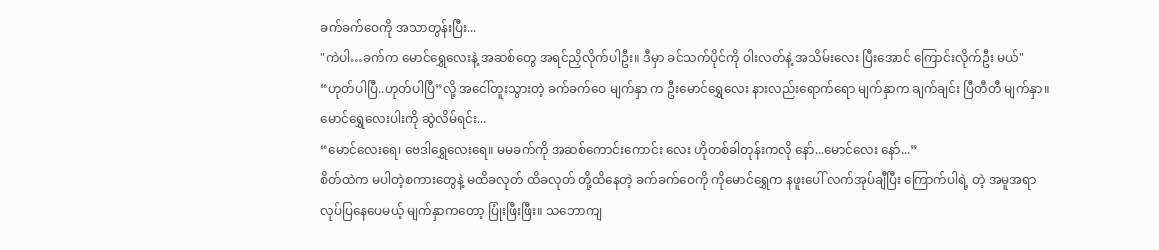ခက်ခက်ဝေကို အသာတွန်းပြီး...
"ကဲပါ…ခက်က မောင်ရွှေလေးနဲ့ အဆစ်တွေ အရင်ညှိလိုက်ပါဦး။ ဒီမှာ ခင်သက်ပိုင်ကို ဝါးလတ်နဲ့ အသိမ်းလေး ပြီးအောင် ကြောင်းလိုက်ဦး မယ်"
“ဟုတ်ပါပြီ..ဟုတ်ပါပြီ”လို့ အငေါ်တူးသွားတဲ့ ခက်ခက်ဝေ မျက်နှာ က ဦးမောင်ရွှေလေး နားလည်းရောက်ရော မျက်နှာက ချက်ချင်း ပြီတီတီ မျက်နှာ။ မောင်ရွှေလေးပါးကို ဆွဲလိမ်ရင်း...
“မောင်လေးရေ၊ ဗေဒါရွှေလေးရေ။ မမခက်ကို အဆစ်ကောင်းကောင်း လေး ဟိုတစ်ခါတုန်းကလို နော်...မောင်လေး နော်...”
စိတ်ထဲက မပါတဲ့စကားတွေနဲ့ မထိခလုတ် ထိခလုတ် တို့ထိနေတဲ့ ခက်ခက်ဝေကို ကိုမောင်ရွှေက နဖူးပေါ် လက်အုပ်ချီပြီး ကြောက်ပါရဲ့ တဲ့ အမူအရာ လုပ်ပြနေပေမယ့် မျက်နှာကတော့ ပြုံးဖြီးဖြီး။ သဘောကျ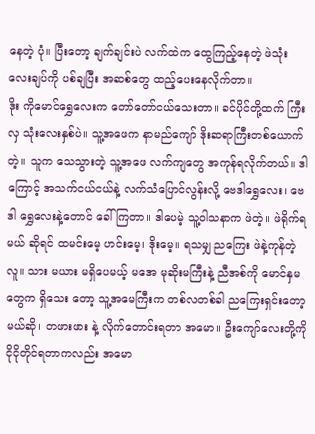နေတဲ့ ပုံ။ ပြီးတော့ ချက်ချင်းပဲ လက်ထဲက ထွေကြည့်နေတဲ့ ဖဲသုံးလေးချပ်ကို ပစ်ချပြီး အဆစ်တွေ ထည့်ပေးနေလိုက်တာ။
ဒိုး ကိုမောင်ရွှေလေးက တော်တော်ငယ်သေးတာ။ ခင်ပိုင်တို့ထက် ကြီးလှ သုံးလေးနှစ်ပဲ။ သူ့အဖေက နာမည်ကျော် ဒိုးဆရာကြီးတစ်ယောက် တဲ့။ သူက သေသွားတဲ့ သူ့အဖေ လက်ကျတွေ အကုန်ရလိုက်တယ်။ ဒါ ကြောင့် အသက်ငယ်ငယ်နဲ့ လက်သံပြောင်လွန်းလို့ ဗေဒါရွှေလေး၊ ဗေဒါ ရွှေလေးနဲ့တောင် ခေါ်ကြတာ။ ဒါပေမဲ့ သူ့ဝါသနာက ဖဲတဲ့။ ဖဲရိုက်ရမယ် ဆိုရင် ထမင်းမေ့ ဟင်းမေ့၊ ဒိုးမေ့။ ရသမျှ ညကြေး ဖဲနဲ့ကုန်တဲ့လူ။ သား မယား မရှိပေမယ့် မအေ မုဆိုးမကြီးနဲ့ ညီအစ်ကို မောင်နှမတွေက ရှိသေး တော့ သူ့အမေကြီးက တစ်လတစ်ခါ ညကြေးရှင်းတော့မယ်ဆို၊ တဖားဖား နဲ့ လိုက်တောင်းရတာ အမော။ ဦးကျော်လေးတို့ကို ငိုငိုတိုင်ရတာကလည်း အမော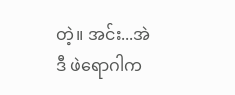တဲ့။ အင်း...အဲဒီ ဖဲရောဂါက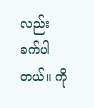လည်း ခက်ပါတယ်။ ကို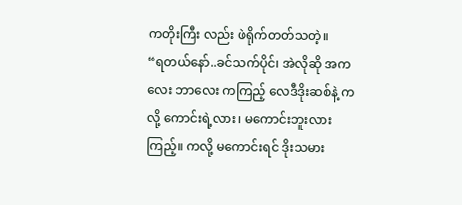ကတိုးကြီး လည်း ဖဲရိုက်တတ်သတဲ့။
“ရတယ်နော်..ခင်သက်ပိုင်၊ အဲလိုဆို အကလေး ဘာလေး ကကြည့် လေဒီဒိုးဆစ်နဲ့ ကလို့ ကောင်းရဲ့လား၊ မကောင်းဘူးလား ကြည့်။ ကလို့ မကောင်းရင် ဒိုးသမား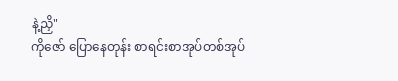နဲ့ညှိ"
ကိုဇော် ပြောနေတုန်း စာရင်းစာအုပ်တစ်အုပ်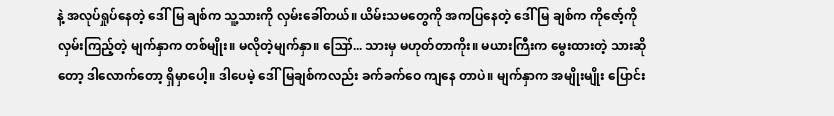နဲ့ အလုပ်ရှုပ်နေတဲ့ ဒေါ်မြ ချစ်က သူ့သားကို လှမ်းခေါ်တယ်။ ယိမ်းသမတွေကို အကပြနေတဲ့ ဒေါ်မြ ချစ်က ကိုဇော့်ကို လှမ်းကြည့်တဲ့ မျက်နှာက တစ်မျိုး။ မလိုတဲ့မျက်နှာ။ ဪ... သားမှ မဟုတ်တာကိုး။ မယားကြီးက မွေးထားတဲ့ သားဆိုတော့ ဒါလောက်တော့ ရှိမှာပေါ့။ ဒါပေမဲ့ ဒေါ်မြချစ်ကလည်း ခက်ခက်ဝေ ကျနေ တာပဲ။ မျက်နှာက အမျိုးမျိုး ပြောင်း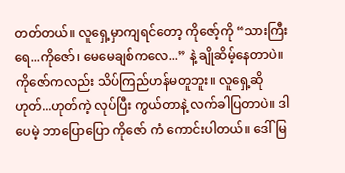တတ်တယ်။ လူရှေ့မှာကျရင်တော့ ကိုဇော့်ကို “သားကြီးရေ...ကိုဇော်၊ မေမေချစ်ကလေ...” နဲ့ ချိုဆိမ့်နေတာပဲ။ ကိုဇော်ကလည်း သိပ်ကြည်ဟန်မတူဘူး။ လူရှေ့ဆို ဟုတ်...ဟုတ်ကဲ့ လုပ်ပြီး ကွယ်တာနဲ့ လက်ခါပြတာပဲ။ ဒါပေမဲ့ ဘာပြောပြော ကိုဇော် ကံ ကောင်းပါတယ်။ ဒေါ်မြ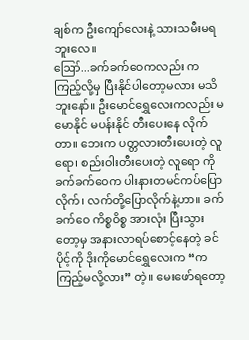ချစ်က ဦးကျော်လေးနဲ့ သားသမီးမရဘူးလေ။
ဪ...ခက်ခက်ဝေကလည်း ကကြည့်လို့မှ ပြီးနိုင်ပါတော့မလား မသိဘူးနော်။ ဦးမောင်ရွှေလေးကလည်း မမောနိုင် မပန်းနိုင် တီးပေးနေ လိုက်တာ။ ဘေးက ပတ္တလားတီးပေးတဲ့ လူရော၊ စည်းဝါးတီးပေးတဲ့ လူရော ကို ခက်ခက်ဝေက ပါးနားတမင်ကပ်ပြောလိုက်၊ လက်တို့ပြောလိုက်နဲ့ဟာ။ ခက်ခက်ဝေ ကိစ္စဝိစ္စ အားလုံး ပြီးသွားတော့မှ အနားလာရပ်စောင့်နေတဲ့ ခင်ပိုင့်ကို ဒိုးကိုမောင်ရွှေလေးက “ကကြည့်မလို့လား” တဲ့။ မေးဖော်ရတော့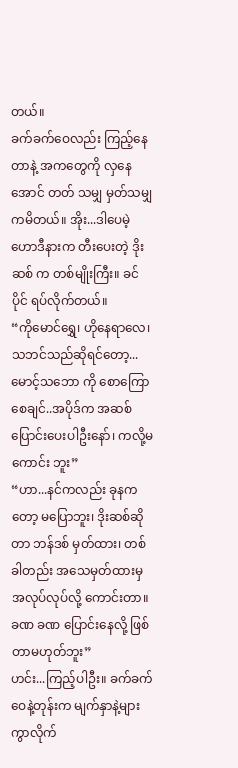တယ်။
ခက်ခက်ဝေလည်း ကြည့်နေတာနဲ့ အကတွေကို လှနေအောင် တတ် သမျှ မှတ်သမျှ ကမိတယ်။ အိုး...ဒါပေမဲ့ ဟောဒီနားက တီးပေးတဲ့ ဒိုးဆစ် က တစ်မျိုးကြီး။ ခင်ပိုင် ရပ်လိုက်တယ်။
“ကိုမောင်ရွှေ၊ ဟိုနေရာလေ၊ သဘင်သည်ဆိုရင်တော့...မောင့်သဘော ကို စောကြောစေချင်..အပိုဒ်က အဆစ်ပြောင်းပေးပါဦးနော်၊ ကလို့မကောင်း ဘူး”
“ဟာ...နင်ကလည်း ခုနကတော့ မပြောဘူး၊ ဒိုးဆစ်ဆိုတာ ဘန်ဒစ် မှတ်ထား၊ တစ်ခါတည်း အသေမှတ်ထားမှ အလုပ်လုပ်လို့ ကောင်းတာ။ ခဏ ခဏ ပြောင်းနေလို့ ဖြစ်တာမဟုတ်ဘူး”
ဟင်း...ကြည့်ပါဦး။ ခက်ခက်ဝေနဲ့တုန်းက မျက်နှာနဲ့များ ကွာလိုက်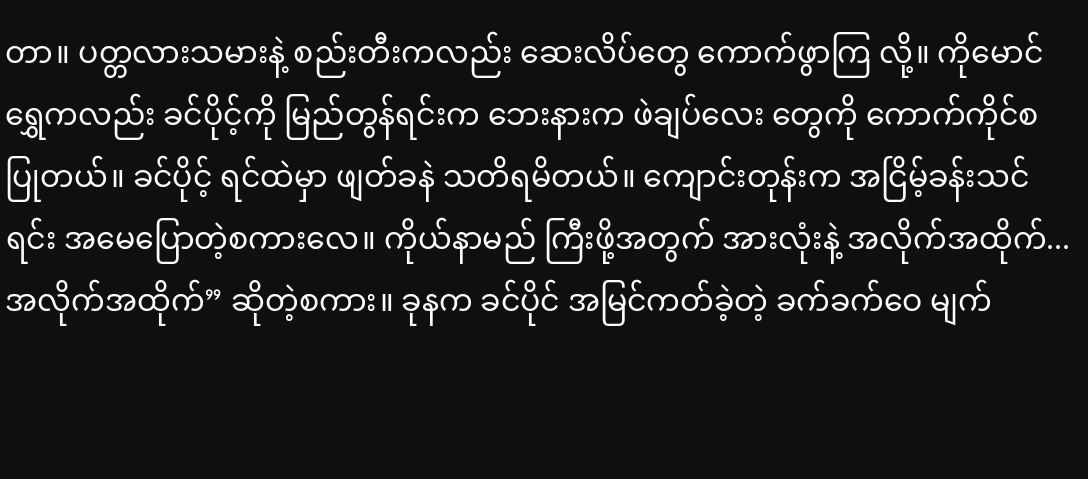တာ။ ပတ္တလားသမားနဲ့ စည်းတီးကလည်း ဆေးလိပ်တွေ ကောက်ဖွာကြ လို့။ ကိုမောင်ရွှေကလည်း ခင်ပိုင့်ကို မြည်တွန်ရင်းက ဘေးနားက ဖဲချပ်လေး တွေကို ကောက်ကိုင်စပြုတယ်။ ခင်ပိုင့် ရင်ထဲမှာ ဖျတ်ခနဲ သတိရမိတယ်။ ကျောင်းတုန်းက အငြိမ့်ခန်းသင်ရင်း အမေပြောတဲ့စကားလေ။ ကိုယ်နာမည် ကြီးဖို့အတွက် အားလုံးနဲ့ အလိုက်အထိုက်...အလိုက်အထိုက်” ဆိုတဲ့စကား။ ခုနက ခင်ပိုင် အမြင်ကတ်ခဲ့တဲ့ ခက်ခက်ဝေ မျက်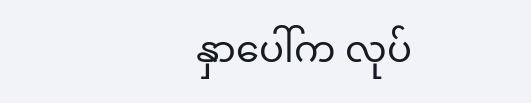နှာပေါ်က လုပ်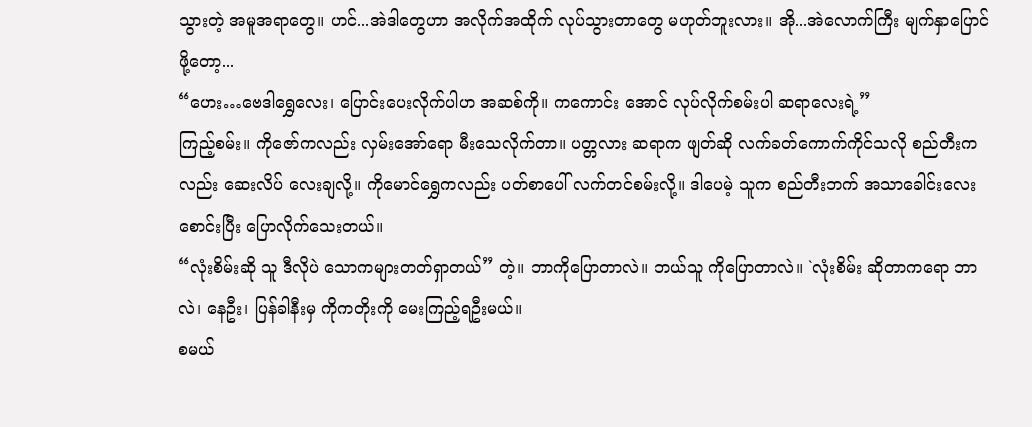သွားတဲ့ အမူအရာတွေ။ ဟင်...အဲဒါတွေဟာ အလိုက်အထိုက် လုပ်သွားတာတွေ မဟုတ်ဘူးလား။ အို...အဲလောက်ကြီး မျက်နှာပြောင်ဖို့တော့...
“ဟေး…ဗေဒါရွှေလေး၊ ပြောင်းပေးလိုက်ပါဟ အဆစ်ကို။ ကကောင်း အောင် လုပ်လိုက်စမ်းပါ ဆရာလေးရဲ့”
ကြည့်စမ်း။ ကိုဇော်ကလည်း လှမ်းအော်ရော မီးသေလိုက်တာ။ ပတ္တလား ဆရာက ဖျတ်ဆို လက်ခတ်ကောက်ကိုင်သလို စည်တီးကလည်း ဆေးလိပ် လေးချလို့။ ကိုမောင်ရွှေကလည်း ပတ်စာပေါ် လက်တင်စမ်းလို့။ ဒါပေမဲ့ သူက စည်တီးဘက် အသာခေါင်းလေးစောင်းပြီး ပြောလိုက်သေးတယ်။
“လုံးစိမ်းဆို သူ ဒီလိုပဲ သောကများတတ်ရှာတယ်” တဲ့။ ဘာကိုပြောတာလဲ။ ဘယ်သူ ကိုပြောတာလဲ။ `လုံးစိမ်း ဆိုတာကရော ဘာလဲ၊ နေဦး၊ ပြန်ခါနီးမှ ကိုကတိုးကို မေးကြည့်ရဦးမယ်။
စမယ်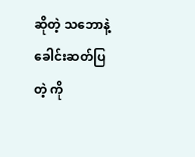ဆိုတဲ့ သဘောနဲ့ ခေါင်းဆတ်ပြတဲ့ ကို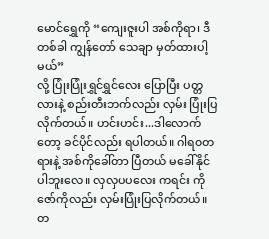မောင်ရွှေကို “ကျေးဇူးပါ အစ်ကိုရာ၊ ဒီတစ်ခါ ကျွန်တော် သေချာ မှတ်ထားပါ့မယ်”
လို့ ပြုံးပြုံးရွှင်ရွှင်လေး ပြောပြီး ပတ္တလားနဲ့ စည်းတီးဘက်လည်း လှမ်း ပြုံးပြလိုက်တယ်။ ဟင်းဟင်း...ဒါလောက်တော့ ခင်ပိုင်လည်း ရပါတယ်။ ဂါရ၀တရားနဲ့ အစ်ကိုခေါ်တာ ပြီတယ် မခေါ်နိုင်ပါဘူးလေ။ လှလှပပလေး ကရင်း ကိုဇော်ကိုလည်း လှမ်းပြုံးပြလိုက်တယ်။ တ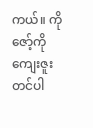ကယ်။ ကိုဇော့်ကို ကျေးဇူး တင်ပါ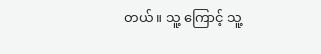တယ်။ သူ့ ကြောင့် သူ့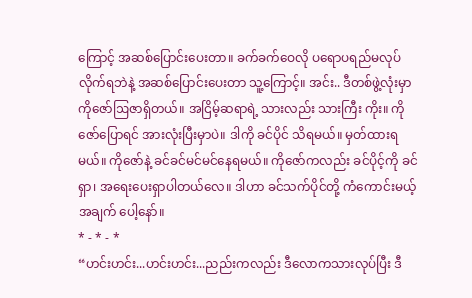ကြောင့် အဆစ်ပြောင်းပေးတာ။ ခက်ခက်ဝေလို ပရောပရည်မလုပ်လိုက်ရဘဲနဲ့ အဆစ်ပြောင်းပေးတာ သူ့ကြောင့်။ အင်း.. ဒီတစ်ဖွဲ့လုံးမှာ ကိုဇော်ဩဇာရှိတယ်။ အငြိမ့်ဆရာရဲ့ သားလည်း သားကြီး ကိုး။ ကိုဇော်ပြောရင် အားလုံးပြီးမှာပဲ။ ဒါကို ခင်ပိုင် သိရမယ်။ မှတ်ထားရမယ်။ ကိုဇော်နဲ့ ခင်ခင်မင်မင်နေရမယ်။ ကိုဇော်ကလည်း ခင်ပိုင့်ကို ခင်ရှာ၊ အရေးပေးရှာပါတယ်လေ။ ဒါဟာ ခင်သက်ပိုင်တို့ ကံကောင်းမယ့် အချက် ပေါ့နော်။
* - * - *
“ဟင်းဟင်း...ဟင်းဟင်း...ညည်းကလည်း ဒီလောကသားလုပ်ပြီး ဒီ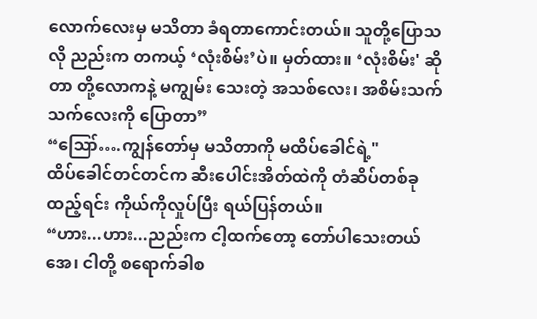လောက်လေးမှ မသိတာ ခံရတာကောင်းတယ်။ သူတို့ပြောသလို ညည်းက တကယ့် ‘လုံးစိမ်း’ပဲ။ မှတ်ထား။ ‘လုံးစိမ်း' ဆိုတာ တို့လောကနဲ့ မကျွမ်း သေးတဲ့ အသစ်လေး၊ အစိမ်းသက်သက်လေးကို ပြောတာ”
“ဪ….ကျွန်တော်မှ မသိတာကို မထိပ်ခေါင်ရဲ့"
ထိပ်ခေါင်တင်တင်က ဆီးပေါင်းအိတ်ထဲကို တံဆိပ်တစ်ခုထည့်ရင်း ကိုယ်ကိုလှုပ်ပြီး ရယ်ပြန်တယ်။
“ဟား...ဟား...ညည်းက ငါ့ထက်တော့ တော်ပါသေးတယ်အေ၊ ငါတို့ စရောက်ခါစ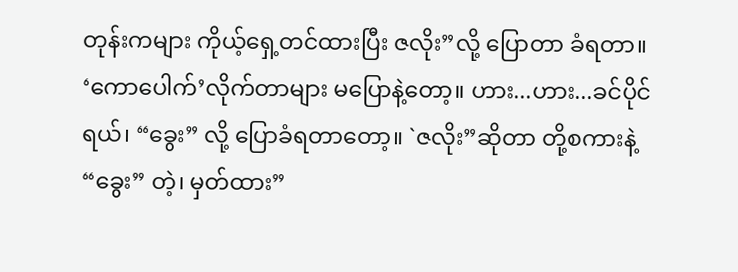တုန်းကများ ကိုယ့်ရှေ့တင်ထားပြီး ဇလိုး”လို့ ပြောတာ ခံရတာ။ ‘ကောပေါက်’လိုက်တာများ မပြောနဲ့တော့။ ဟား...ဟား...ခင်ပိုင်ရယ်၊ “ခွေး” လို့ ပြောခံရတာတော့။ `ဇလိုး”ဆိုတာ တို့စကားနဲ့ “ခွေး” တဲ့၊ မှတ်ထား”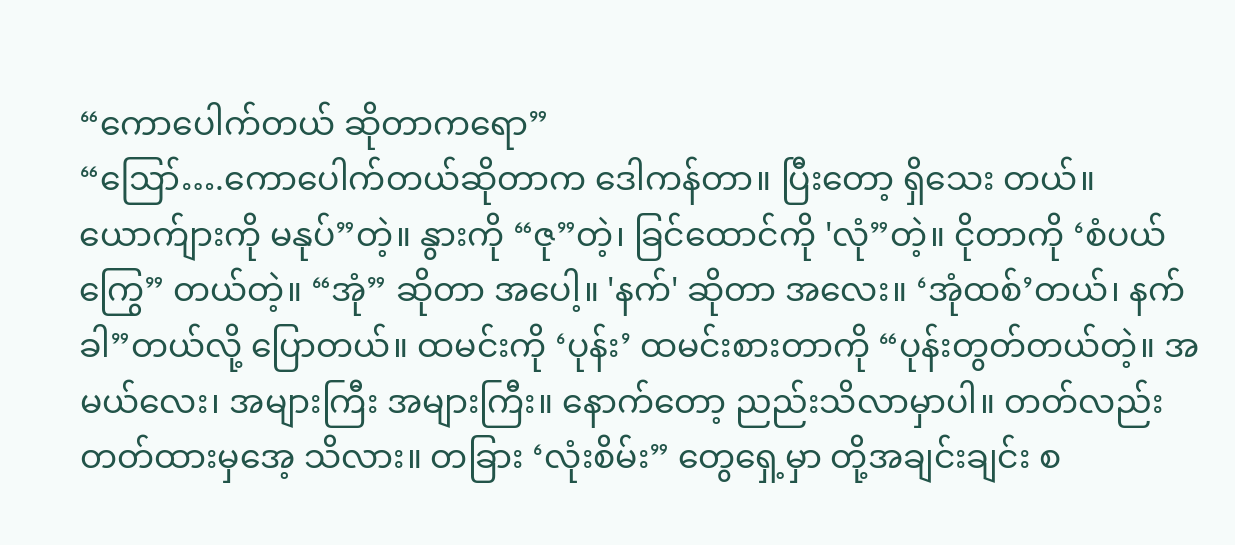“ကောပေါက်တယ် ဆိုတာကရော”
“ဪ….ကောပေါက်တယ်ဆိုတာက ဒေါကန်တာ။ ပြီးတော့ ရှိသေး တယ်။ ယောက်ျားကို မနုပ်”တဲ့။ နွားကို “ဇု”တဲ့၊ ခြင်ထောင်ကို 'လုံ”တဲ့။ ငိုတာကို ‘စံပယ်ကြွေ” တယ်တဲ့။ “အုံ” ဆိုတာ အပေါ့။ 'နက်' ဆိုတာ အလေး။ ‘အုံထစ်’တယ်၊ နက်ခါ”တယ်လို့ ပြောတယ်။ ထမင်းကို ‘ပုန်း’ ထမင်းစားတာကို “ပုန်းတွတ်တယ်တဲ့။ အမယ်လေး၊ အများကြီး အများကြီး။ နောက်တော့ ညည်းသိလာမှာပါ။ တတ်လည်း တတ်ထားမှအေ့ သိလား။ တခြား ‘လုံးစိမ်း” တွေရှေ့မှာ တို့အချင်းချင်း စ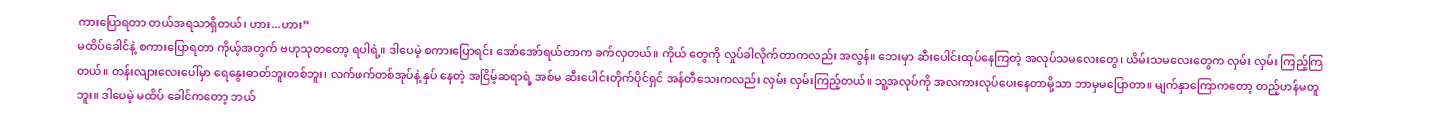ကားပြောရတာ တယ်အရသာရှိတယ်၊ ဟား...ဟား”
မထိပ်ခေါင်နဲ့ စကားပြောရတာ ကိုယ့်အတွက် ဗဟုသုတတော့ ရပါရဲ့။ ဒါပေမဲ့ စကားပြောရင်း အော်အော်ရယ်တာက ခက်လှတယ်။ ကိုယ် တွေကို လှုပ်ခါလိုက်တာကလည်း အလွန်။ ဘေးမှာ ဆီးပေါင်းထုပ်နေကြတဲ့ အလုပ်သမလေးတွေ၊ ယိမ်းသမလေးတွေက လှမ်း လှမ်း ကြည့်ကြတယ်။ တန်းလျားလေးပေါ်မှာ ရေနွေးဓာတ်ဘူးတစ်ဘူး၊ လက်ဖက်တစ်အုပ်နဲ့ နှပ် နေတဲ့ အငြိမ့်ဆရာရဲ့ အစ်မ ဆီးပေါင်းတိုက်ပိုင်ရှင် အန်တီသေးကလည်း လှမ်း လှမ်းကြည့်တယ်။ သူ့အလုပ်ကို အလကားလုပ်ပေးနေတာမို့သာ ဘာမှမပြောတာ။ မျက်နှာကြောကတော့ တည့်ဟန်မတူဘူး။ ဒါပေမဲ့ မထိပ် ခေါင်ကတော့ ဘယ်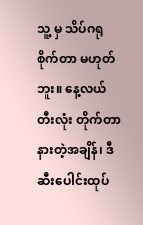သူ့ မှ သိပ်ဂရုစိုက်တာ မဟုတ်ဘူး။ နေ့လယ် တီးလုံး တိုက်တာ နားတဲ့အချိန်၊ ဒီ ဆီးပေါင်းထုပ်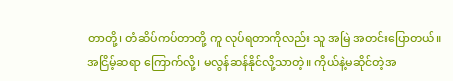တာတို့၊ တံဆိပ်ကပ်တာတို့ ကူ လုပ်ရတာကိုလည်း သူ အမြဲ အတင်းပြောတယ်။ အငြိမ့်ဆရာ ကြောက်လို့၊ မလွန်ဆန်နိုင်လို့သာတဲ့။ ကိုယ်နဲ့မဆိုင်တဲ့အ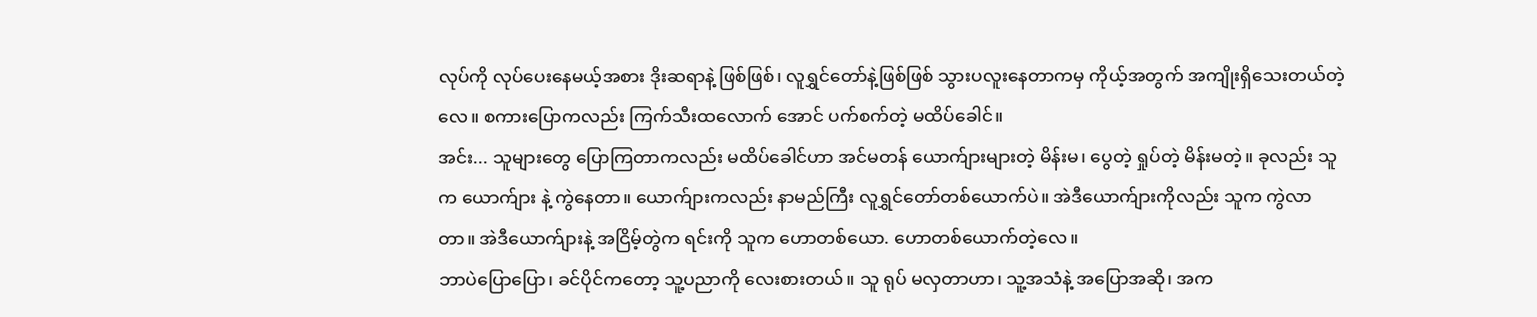လုပ်ကို လုပ်ပေးနေမယ့်အစား ဒိုးဆရာနဲ့ ဖြစ်ဖြစ်၊ လူရွှင်တော်နဲ့ဖြစ်ဖြစ် သွားပလူးနေတာကမှ ကိုယ့်အတွက် အကျိုးရှိသေးတယ်တဲ့လေ။ စကားပြောကလည်း ကြက်သီးထလောက် အောင် ပက်စက်တဲ့ မထိပ်ခေါင်။
အင်း... သူများတွေ ပြောကြတာကလည်း မထိပ်ခေါင်ဟာ အင်မတန် ယောက်ျားများတဲ့ မိန်းမ၊ ပွေတဲ့ ရှုပ်တဲ့ မိန်းမတဲ့။ ခုလည်း သူက ယောက်ျား နဲ့ ကွဲနေတာ။ ယောက်ျားကလည်း နာမည်ကြီး လူရွှင်တော်တစ်ယောက်ပဲ။ အဲဒီယောက်ျားကိုလည်း သူက ကွဲလာတာ။ အဲဒီယောက်ျားနဲ့ အငြိမ့်တွဲက ရင်းကို သူက ဟောတစ်ယော. ဟောတစ်ယောက်တဲ့လေ။
ဘာပဲပြောပြော၊ ခင်ပိုင်ကတော့ သူ့ပညာကို လေးစားတယ်။ သူ ရုပ် မလှတာဟာ၊ သူ့အသံနဲ့ အပြောအဆို၊ အက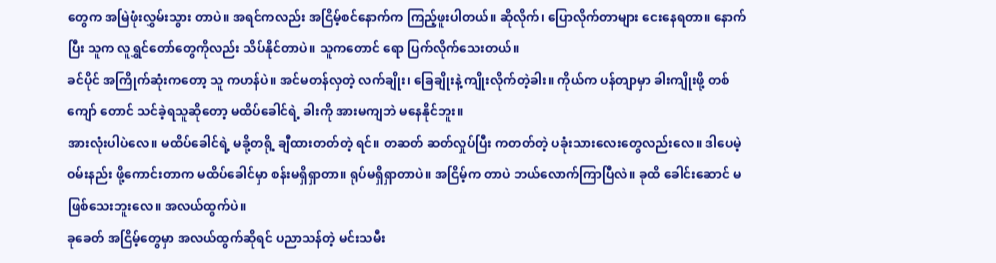တွေက အမြဲဖုံးလွှမ်းသွား တာပဲ။ အရင်ကလည်း အငြိမ့်စင်နောက်က ကြည့်ဖူးပါတယ်။ ဆိုလိုက်၊ ပြောလိုက်တာများ ငေးနေရတာ။ နောက်ပြီး သူက လူရွှင်တော်တွေကိုလည်း သိပ်နိုင်တာပဲ။ သူကတောင် ရော ပြက်လိုက်သေးတယ်။
ခင်ပိုင် အကြိုက်ဆုံးကတော့ သူ ကဟန်ပဲ။ အင်မတန်လှတဲ့ လက်ချိုး၊ ခြေချိုးနဲ့ ကျိုးလိုက်တဲ့ခါး။ ကိုယ်က ပန်တျာမှာ ခါးကျိုးဖို့ တစ်ကျော် တောင် သင်ခဲ့ရသူဆိုတော့ မထိပ်ခေါင်ရဲ့ ခါးကို အားမကျဘဲ မနေနိုင်ဘူး။
အားလုံးပါပဲလေ။ မထိပ်ခေါင်ရဲ့ မခို့တရို့ ချီထားတတ်တဲ့ ရင်။ တဆတ် ဆတ်လှုပ်ပြီး ကတတ်တဲ့ ပခုံးသားလေးတွေလည်းလေ။ ဒါပေမဲ့ ဝမ်းနည်း ဖို့ကောင်းတာက မထိပ်ခေါင်မှာ စန်းမရှိရှာတာ။ ရုပ်မရှိရှာတာပဲ။ အငြိမ့်က တာပဲ ဘယ်လောက်ကြာပြီလဲ။ ခုထိ ခေါင်းဆောင် မဖြစ်သေးဘူးလေ။ အလယ်ထွက်ပဲ။
ခုခေတ် အငြိမ့်တွေမှာ အလယ်ထွက်ဆိုရင် ပညာသန်တဲ့ မင်းသမီး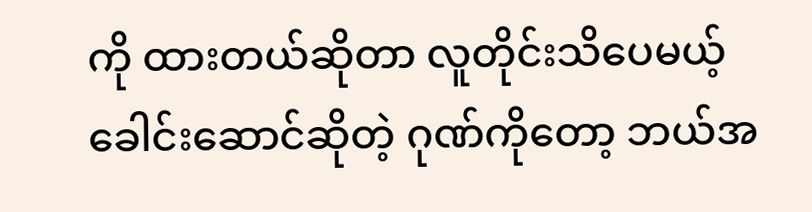ကို ထားတယ်ဆိုတာ လူတိုင်းသိပေမယ့် ခေါင်းဆောင်ဆိုတဲ့ ဂုဏ်ကိုတော့ ဘယ်အ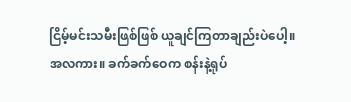ငြိမ့်မင်းသမီးဖြစ်ဖြစ် ယူချင်ကြတာချည်းပဲပေါ့။
အလကား။ ခက်ခက်ဝေက စန်းနဲ့ရုပ်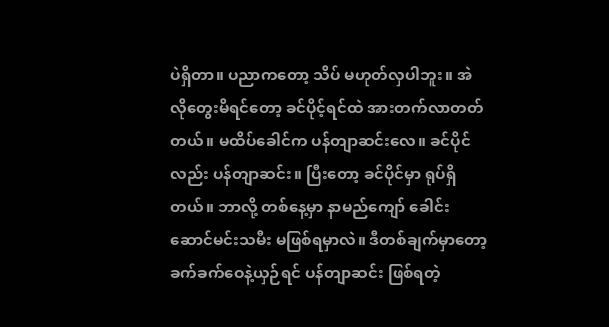ပဲရှိတာ။ ပညာကတော့ သိပ် မဟုတ်လှပါဘူး။ အဲလိုတွေးမိရင်တော့ ခင်ပိုင့်ရင်ထဲ အားတက်လာတတ် တယ်။ မထိပ်ခေါင်က ပန်တျာဆင်းလေ။ ခင်ပိုင်လည်း ပန်တျာဆင်း။ ပြီးတော့ ခင်ပိုင်မှာ ရုပ်ရှိတယ်။ ဘာလို့ တစ်နေ့မှာ နာမည်ကျော် ခေါင်း ဆောင်မင်းသမီး မဖြစ်ရမှာလဲ။ ဒီတစ်ချက်မှာတော့ ခက်ခက်ဝေနဲ့ယှဉ်ရင် ပန်တျာဆင်း ဖြစ်ရတဲ့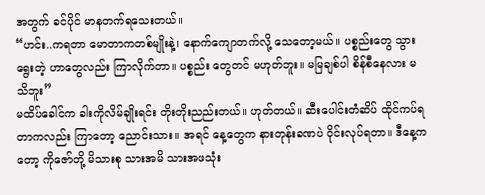အတွက် ခင်ပိုင် မာနတက်ရသေးတယ်။
“ဟင်း..ကရတာ မောတာကတစ်မျိုးနဲ့၊ နောက်ကျောတက်လို့ သေတော့မယ်။ ပစ္စည်းတွေ သွားရွေးတဲ့ ဟာတွေလည်း ကြာလိုက်တာ။ ပစ္စည်း တွေတင် မဟုတ်ဘူး။ မမြချစ်ပါ စိန်စီနေလား မသိဘူး”
မထိပ်ခေါင်က ခါးကိုလိမ်ချိုးရင်း တိုးတိုးညည်းတယ်။ ဟုတ်တယ်။ ဆီးပေါင်းတံဆိပ် ထိုင်ကပ်ရတာကလည်း ကြာတော့ ညောင်းသား။ အရင် နေ့တွေက နားတုန်းခဏပဲ ဝိုင်းလုပ်ရတာ။ ဒီနေ့ကတော့ ကိုဇော်တို့ မိသားစု သားအမိ သားအဖသုံး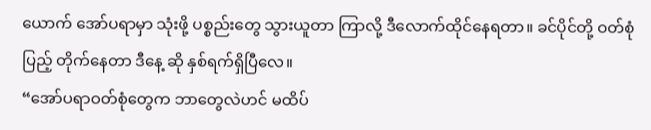ယောက် အော်ပရာမှာ သုံးဖို့ ပစ္စည်းတွေ သွားယူတာ ကြာလို့ ဒီလောက်ထိုင်နေရတာ။ ခင်ပိုင်တို့ ဝတ်စုံပြည့် တိုက်နေတာ ဒီနေ့ ဆို နှစ်ရက်ရှိပြီလေ။
“အော်ပရာဝတ်စုံတွေက ဘာတွေလဲဟင် မထိပ်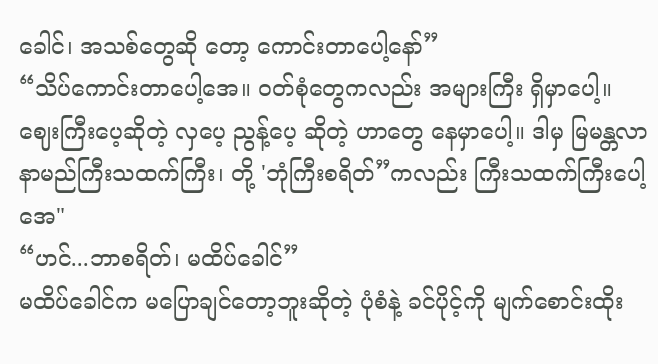ခေါင်၊ အသစ်တွေဆို တော့ ကောင်းတာပေါ့နော်”
“သိပ်ကောင်းတာပေါ့အေ။ ဝတ်စုံတွေကလည်း အများကြီး ရှိမှာပေါ့။ ဈေးကြီးပေ့ဆိုတဲ့ လှပေ့ ညွန့်ပေ့ ဆိုတဲ့ ဟာတွေ နေမှာပေါ့။ ဒါမှ မြမန္တလာနာမည်ကြီးသထက်ကြီး၊ တို့ 'ဘုံကြီးစရိတ်”ကလည်း ကြီးသထက်ကြီးပေါ့အေ"
“ဟင်...ဘာစရိတ်၊ မထိပ်ခေါင်”
မထိပ်ခေါင်က မပြောချင်တော့ဘူးဆိုတဲ့ ပုံစံနဲ့ ခင်ပိုင့်ကို မျက်စောင်းထိုး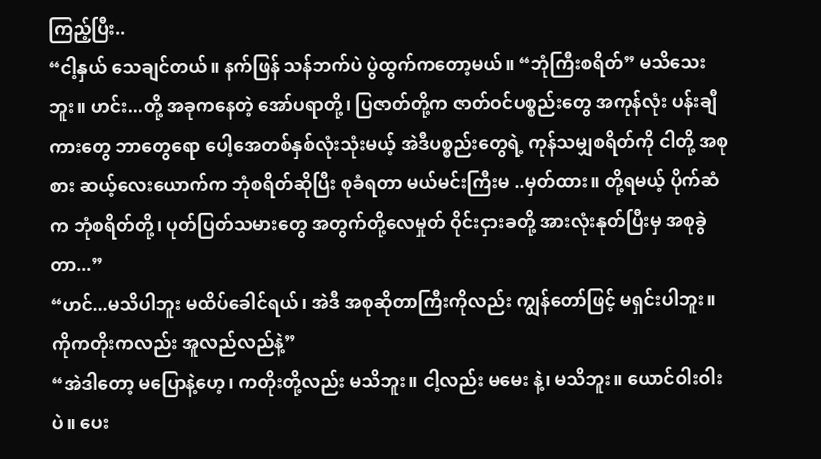ကြည့်ပြီး..
“ငါ့နှယ် သေချင်တယ်။ နက်ဖြန် သန်ဘက်ပဲ ပွဲထွက်ကတော့မယ်။ “ဘုံကြီးစရိတ်” မသိသေးဘူး။ ဟင်း...တို့ အခုကနေတဲ့ အော်ပရာတို့၊ ပြဇာတ်တို့က ဇာတ်ဝင်ပစ္စည်းတွေ အကုန်လုံး ပန်းချီကားတွေ ဘာတွေရော ပေါ့အေတစ်နှစ်လုံးသုံးမယ့် အဲဒီပစ္စည်းတွေရဲ့ ကုန်သမျှစရိတ်ကို ငါတို့ အစုစား ဆယ့်လေးယောက်က ဘုံစရိတ်ဆိုပြီး စုခံရတာ မယ်မင်းကြီးမ ..မှတ်ထား။ တို့ရမယ့် ပိုက်ဆံက ဘုံစရိတ်တို့၊ ပုတ်ပြတ်သမားတွေ အတွက်တို့လေမှုတ် ဝိုင်းငှားခတို့ အားလုံးနုတ်ပြီးမှ အစုခွဲတာ...”
“ဟင်...မသိပါဘူး မထိပ်ခေါင်ရယ်၊ အဲဒီ အစုဆိုတာကြီးကိုလည်း ကျွန်တော်ဖြင့် မရှင်းပါဘူး။ ကိုကတိုးကလည်း အူလည်လည်နဲ့”
“အဲဒါတော့ မပြောနဲ့ဟေ့၊ ကတိုးတို့လည်း မသိဘူး။ ငါ့လည်း မမေး နဲ့၊ မသိဘူး။ ယောင်ဝါးဝါးပဲ။ ပေး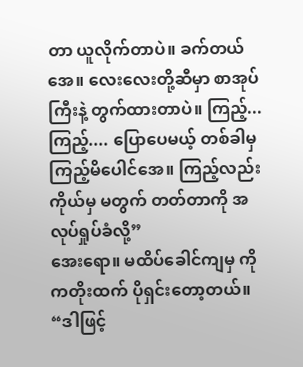တာ ယူလိုက်တာပဲ။ ခက်တယ်အေ။ လေးလေးတို့ဆီမှာ စာအုပ်ကြီးနဲ့ တွက်ထားတာပဲ။ ကြည့်...ကြည့်.... ပြောပေမယ့် တစ်ခါမှ ကြည့်မိပေါင်အေ။ ကြည့်လည်း ကိုယ်မှ မတွက် တတ်တာကို အလုပ်ရှုပ်ခံလို့”
အေးရော။ မထိပ်ခေါင်ကျမှ ကိုကတိုးထက် ပိုရှင်းတော့တယ်။
“ဒါဖြင့်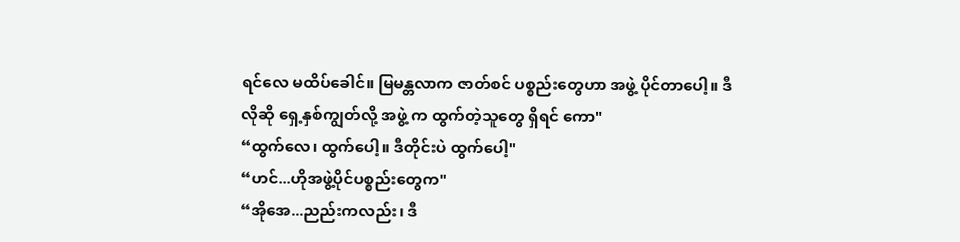ရင်လေ မထိပ်ခေါင်။ မြမန္တလာက ဇာတ်စင် ပစ္စည်းတွေဟာ အဖွဲ့ ပိုင်တာပေါ့။ ဒီလိုဆို ရှေ့နှစ်ကျွတ်လို့ အဖွဲ့ က ထွက်တဲ့သူတွေ ရှိရင် ကော"
“ထွက်လေ၊ ထွက်ပေါ့။ ဒီတိုင်းပဲ ထွက်ပေါ့"
“ဟင်...ဟိုအဖွဲ့ပိုင်ပစ္စည်းတွေက"
“အိုအေ...ညည်းကလည်း၊ ဒီ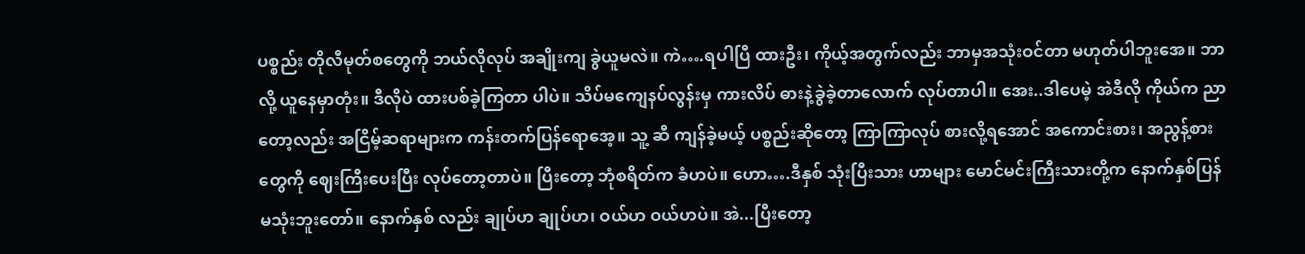ပစ္စည်း တိုလီမုတ်စတွေကို ဘယ်လိုလုပ် အချိုးကျ ခွဲယူမလဲ။ ကဲ….ရပါပြီ ထားဦး၊ ကိုယ့်အတွက်လည်း ဘာမှအသုံးဝင်တာ မဟုတ်ပါဘူးအေ။ ဘာလို့ ယူနေမှာတုံး။ ဒီလိုပဲ ထားပစ်ခဲ့ကြတာ ပါပဲ။ သိပ်မကျေနပ်လွန်းမှ ကားလိပ် ဓားနဲ့ခွဲခဲ့တာလောက် လုပ်တာပါ။ အေး..ဒါပေမဲ့ အဲဒီလို ကိုယ်က ညာတော့လည်း အငြိမ့်ဆရာများက ကန်းတက်ပြန်ရောအေ့။ သူ့ ဆီ ကျန်ခဲ့မယ့် ပစ္စည်းဆိုတော့ ကြာကြာလုပ် စားလို့ရအောင် အကောင်းစား၊ အညွန့်စားတွေကို ဈေးကြီးပေးပြီး လုပ်တော့တာပဲ။ ပြီးတော့ ဘုံစရိတ်က ခံဟပဲ။ ဟော….ဒီနှစ် သုံးပြီးသား ဟာများ မောင်မင်းကြီးသားတို့က နောက်နှစ်ပြန်မသုံးဘူးတော်။ နောက်နှစ် လည်း ချုပ်ဟ ချုပ်ဟ၊ ဝယ်ဟ ဝယ်ဟပဲ။ အဲ...ပြီးတော့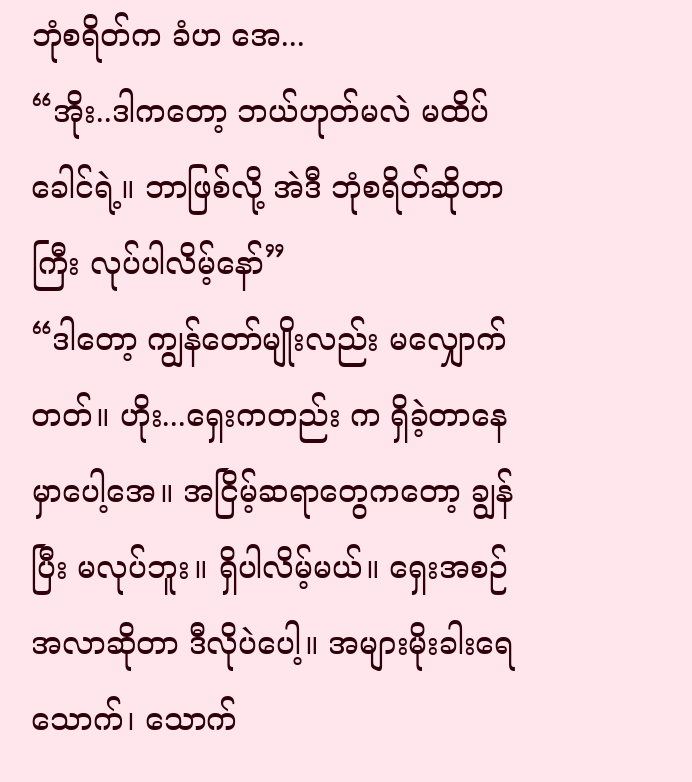ဘုံစရိတ်က ခံဟ အေ...
“အိုး..ဒါကတော့ ဘယ်ဟုတ်မလဲ မထိပ်ခေါင်ရဲ့။ ဘာဖြစ်လို့ အဲဒီ ဘုံစရိတ်ဆိုတာကြီး လုပ်ပါလိမ့်နော်”
“ဒါတော့ ကျွန်တော်မျိုးလည်း မလျှောက်တတ်။ ဟိုး...ရှေးကတည်း က ရှိခဲ့တာနေမှာပေါ့အေ။ အငြိမ့်ဆရာတွေကတော့ ချွန်ပြီး မလုပ်ဘူး။ ရှိပါလိမ့်မယ်။ ရှေးအစဉ်အလာဆိုတာ ဒီလိုပဲပေါ့။ အများမိုးခါးရေသောက်၊ သောက်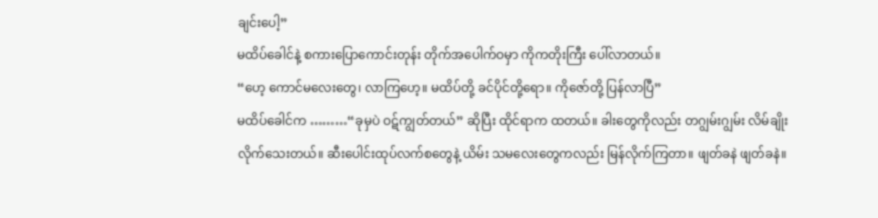ချင်းပေါ့”
မထိပ်ခေါင်နဲ့ စကားပြောကောင်းတုန်း တိုက်အပေါက်ဝမှာ ကိုကတိုးကြီး ပေါ်လာတယ်။
“ဟေ့ ကောင်မလေးတွေ၊ လာကြဟေ့။ မထိပ်တို့ ခင်ပိုင်တို့ရော။ ကိုဇော်တို့ ပြန်လာပြီ”
မထိပ်ခေါင်က ………“ခုမှပဲ ဝဋ်ကျွတ်တယ်” ဆိုပြီး ထိုင်ရာက ထတယ်။ ခါးတွေကိုလည်း တဂျွမ်းဂျွမ်း လိမ်ချိုးလိုက်သေးတယ်။ ဆီးပေါင်းထုပ်လက်စတွေနဲ့ ယိမ်း သမလေးတွေကလည်း မြန်လိုက်ကြတာ။ ဖျတ်ခနဲ ဖျတ်ခနဲ။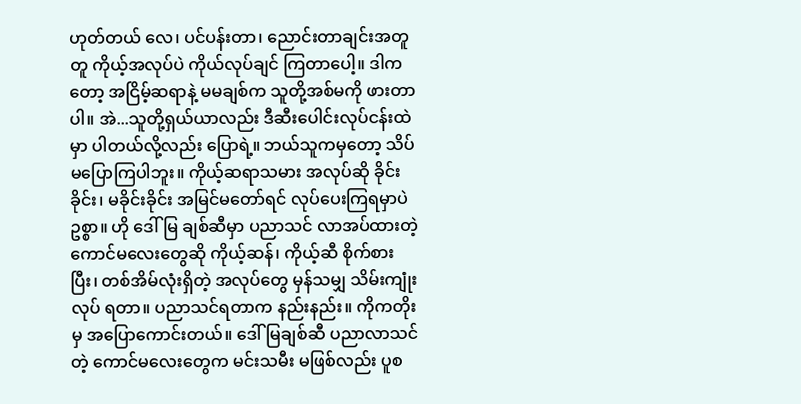ဟုတ်တယ် လေ၊ ပင်ပန်းတာ၊ ညောင်းတာချင်းအတူတူ ကိုယ့်အလုပ်ပဲ ကိုယ်လုပ်ချင် ကြတာပေါ့။ ဒါကတော့ အငြိမ့်ဆရာနဲ့ မမချစ်က သူတို့အစ်မကို ဖားတာ ပါ။ အဲ...သူတို့ရှယ်ယာလည်း ဒီဆီးပေါင်းလုပ်ငန်းထဲမှာ ပါတယ်လို့လည်း ပြောရဲ့။ ဘယ်သူကမှတော့ သိပ်မပြောကြပါဘူး။ ကိုယ့်ဆရာသမား အလုပ်ဆို ခိုင်းခိုင်း၊ မခိုင်းခိုင်း အမြင်မတော်ရင် လုပ်ပေးကြရမှာပဲဥစ္စာ။ ဟို ဒေါ်မြ ချစ်ဆီမှာ ပညာသင် လာအပ်ထားတဲ့ ကောင်မလေးတွေဆို ကိုယ့်ဆန်၊ ကိုယ့်ဆီ စိုက်စားပြီး၊ တစ်အိမ်လုံးရှိတဲ့ အလုပ်တွေ မှန်သမျှ သိမ်းကျုံးလုပ် ရတာ။ ပညာသင်ရတာက နည်းနည်း။ ကိုကတိုးမှ အပြောကောင်းတယ်။ ဒေါ်မြချစ်ဆီ ပညာလာသင်တဲ့ ကောင်မလေးတွေက မင်းသမီး မဖြစ်လည်း ပူစ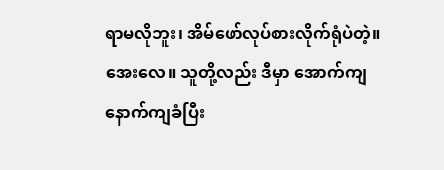ရာမလိုဘူး၊ အိမ်ဖော်လုပ်စားလိုက်ရုံပဲတဲ့။
အေးလေ။ သူတို့လည်း ဒီမှာ အောက်ကျနောက်ကျခံပြီး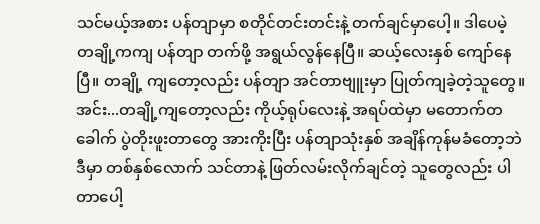သင်မယ့်အစား ပန်တျာမှာ စတိုင်တင်းတင်းနဲ့ တက်ချင်မှာပေါ့။ ဒါပေမဲ့ တချို့ကကျ ပန်တျာ တက်ဖို့ အရွယ်လွန်နေပြီ။ ဆယ့်လေးနှစ် ကျော်နေပြီ။ တချို့ ကျတော့လည်း ပန်တျာ အင်တာဗျူးမှာ ပြုတ်ကျခဲ့တဲ့သူတွေ။ အင်း...တချို့ကျတော့လည်း ကိုယ့်ရုပ်လေးနဲ့ အရပ်ထဲမှာ မတောက်တခေါက် ပွဲတိုးဖူးတာတွေ အားကိုးပြီး ပန်တျာသုံးနှစ် အချိန်ကုန်မခံတော့ဘဲ ဒီမှာ တစ်နှစ်လောက် သင်တာနဲ့ ဖြတ်လမ်းလိုက်ချင်တဲ့ သူတွေလည်း ပါတာပေါ့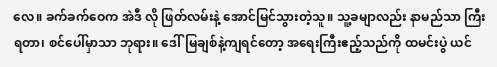လေ။ ခက်ခက်ဝေက အဲဒီ လို ဖြတ်လမ်းနဲ့ အောင်မြင်သွားတဲ့သူ။ သူ့ခမျာလည်း နာမည်သာ ကြီးရတာ၊ စင်ပေါ်မှာသာ ဘုရား။ ဒေါ်မြချစ်နဲ့ကျရင်တော့ အရေးကြီးဧည့်သည်ကို ထမင်းပွဲ ယင်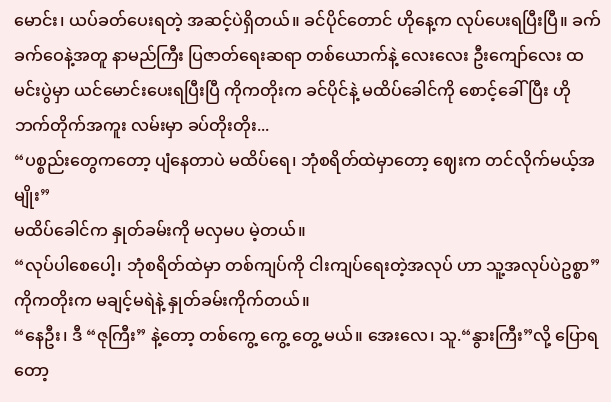မောင်း၊ ယပ်ခတ်ပေးရတဲ့ အဆင့်ပဲရှိတယ်။ ခင်ပိုင်တောင် ဟိုနေ့က လုပ်ပေးရပြီးပြီ။ ခက်ခက်ဝေနဲ့အတူ နာမည်ကြီး ပြဇာတ်ရေးဆရာ တစ်ယောက်နဲ့ လေးလေး ဦးကျော်လေး ထမင်းပွဲမှာ ယင်မောင်းပေးရပြီးပြီ ကိုကတိုးက ခင်ပိုင်နဲ့ မထိပ်ခေါင်ကို စောင့်ခေါ်ပြီး ဟိုဘက်တိုက်အကူး လမ်းမှာ ခပ်တိုးတိုး...
“ပစ္စည်းတွေကတော့ ပျံနေတာပဲ မထိပ်ရေ၊ ဘုံစရိတ်ထဲမှာတော့ ဈေးက တင်လိုက်မယ့်အမျိုး”
မထိပ်ခေါင်က နှုတ်ခမ်းကို မလှမပ မဲ့တယ်။
“လုပ်ပါစေပေါ့၊ ဘုံစရိတ်ထဲမှာ တစ်ကျပ်ကို ငါးကျပ်ရေးတဲ့အလုပ် ဟာ သူ့အလုပ်ပဲဥစ္စာ”
ကိုကတိုးက မချင့်မရဲနဲ့ နှုတ်ခမ်းကိုက်တယ်။
“နေဦး၊ ဒီ “ဇုကြီး” နဲ့တော့ တစ်ကွေ့ ကွေ့ တွေ့ မယ်။ အေးလေ၊ သူ.“နွားကြီး”လို့ ပြောရတော့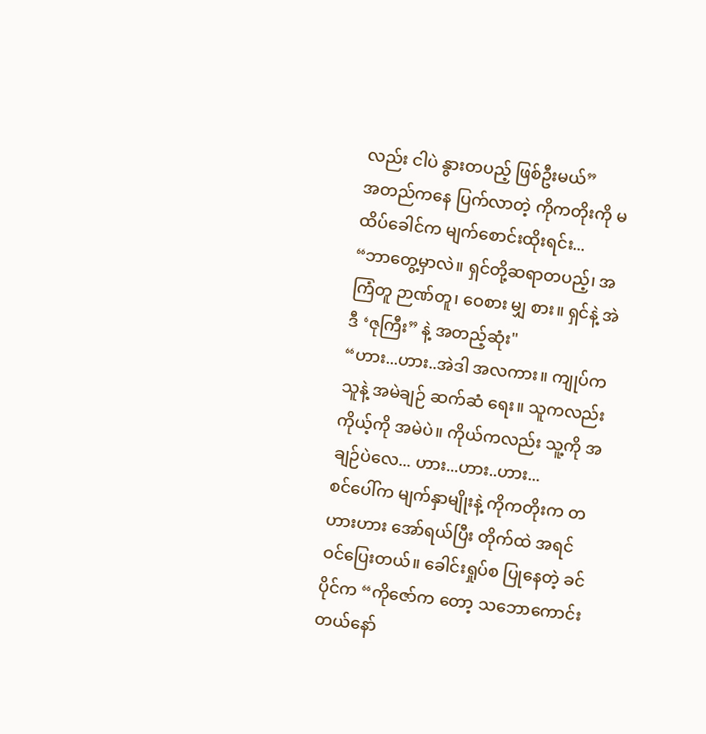လည်း ငါပဲ နွားတပည့် ဖြစ်ဦးမယ်”
အတည်ကနေ ပြက်လာတဲ့ ကိုကတိုးကို မထိပ်ခေါင်က မျက်စောင်းထိုးရင်း...
“ဘာတွေ့မှာလဲ။ ရှင်တို့ဆရာတပည့်၊ အကြံတူ ဉာဏ်တူ၊ ဝေစား မျှ စား။ ရှင်နဲ့ အဲဒီ ‘ဇုကြီး” နဲ့ အတည့်ဆုံး"
“ဟား...ဟား..အဲဒါ အလကား။ ကျုပ်က သူနဲ့ အမဲချဉ် ဆက်ဆံ ရေး။ သူကလည်း ကိုယ့်ကို အမဲပဲ။ ကိုယ်ကလည်း သူ့ကို အချဉ်ပဲလေ... ဟား...ဟား..ဟား...
စင်ပေါ်က မျက်နှာမျိုးနဲ့ ကိုကတိုးက တဟားဟား အော်ရယ်ပြီး တိုက်ထဲ အရင် ဝင်ပြေးတယ်။ ခေါင်းရှုပ်စ ပြုနေတဲ့ ခင်ပိုင်က “ကိုဇော်က တော့ သဘောကောင်းတယ်နော်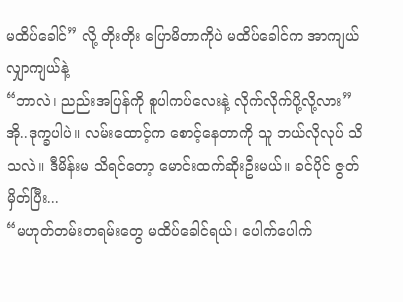မထိပ်ခေါင်” လို့ တိုးတိုး ပြောမိတာကိုပဲ မထိပ်ခေါင်က အာကျယ်လျှာကျယ်နဲ့
“ဘာလဲ၊ ညည်းအပြန်ကို စူပါကပ်လေးနဲ့ လိုက်လိုက်ပို့လို့လား”
အို..ဒုက္ခပါပဲ။ လမ်းထောင့်က စောင့်နေတာကို သူ ဘယ်လိုလုပ် သိ သလဲ။ ဒီမိန်းမ သိရင်တော့ မောင်းထက်ဆိုးဦးမယ်။ ခင်ပိုင် ဇွတ်မှိတ်ပြီး...
“မဟုတ်တမ်းတရမ်းတွေ မထိပ်ခေါင်ရယ်၊ ပေါက်ပေါက်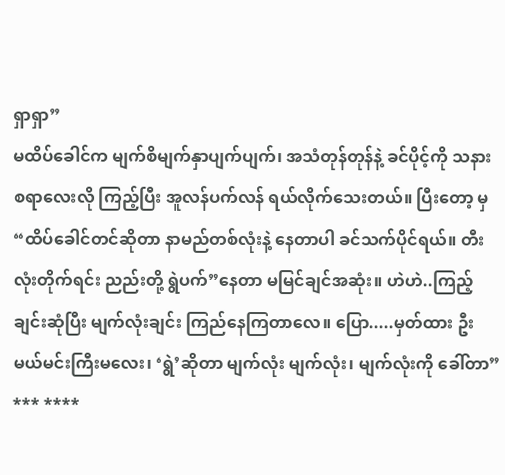ရှာရှာ”
မထိပ်ခေါင်က မျက်စိမျက်နှာပျက်ပျက်၊ အသံတုန်တုန်နဲ့ ခင်ပိုင့်ကို သနားစရာလေးလို ကြည့်ပြီး အူလန်ပက်လန် ရယ်လိုက်သေးတယ်။ ပြီးတော့ မှ
“ထိပ်ခေါင်တင်ဆိုတာ နာမည်တစ်လုံးနဲ့ နေတာပါ ခင်သက်ပိုင်ရယ်။ တီးလုံးတိုက်ရင်း ညည်းတို့ ရွဲပက်”နေတာ မမြင်ချင်အဆုံး။ ဟဲဟဲ..ကြည့် ချင်းဆုံပြီး မျက်လုံးချင်း ကြည်နေကြတာလေ။ ပြော.....မှတ်ထား ဦး မယ်မင်းကြီးမလေး၊ ‘ရွဲ’ဆိုတာ မျက်လုံး မျက်လုံး၊ မျက်လုံးကို ခေါ်တာ”
*** ****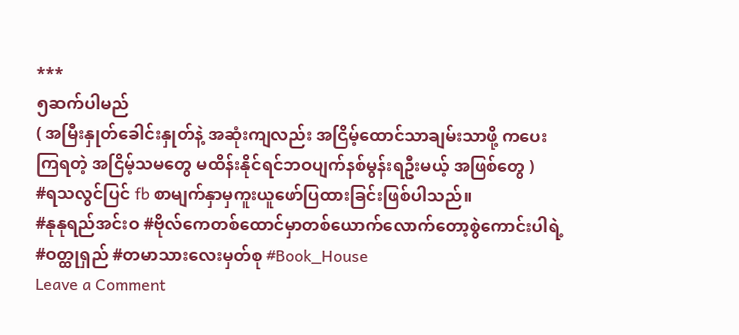***
၅ဆက်ပါမည်
( အမြီးနှုတ်ခေါင်းနှုတ်နဲ့ အဆုံးကျလည်း အငြိမ့်ထောင်သာချမ်းသာဖို့ ကပေးကြရတဲ့ အငြိမ့်သမတွေ မထိန်းနိုင်ရင်ဘဝပျက်နစ်မွန်းရဦးမယ့် အဖြစ်တွေ )
#ရသလွင်ပြင် fb စာမျက်နှာမှကူးယူဖော်ပြထားခြင်းဖြစ်ပါသည်။
#နုနုရည်အင်းဝ #ဗိုလ်ကေတစ်ထောင်မှာတစ်ယောက်လောက်တော့စွဲကောင်းပါရဲ့ #ဝတ္ထုရှည် #တမာသားလေးမှတ်စု #Book_House
Leave a Comment